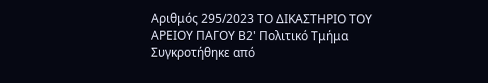Αριθμός 295/2023 ΤΟ ΔΙΚΑΣΤΗΡΙΟ ΤΟΥ ΑΡΕΙΟΥ ΠΑΓΟΥ Β2' Πολιτικό Τμήμα Συγκροτήθηκε από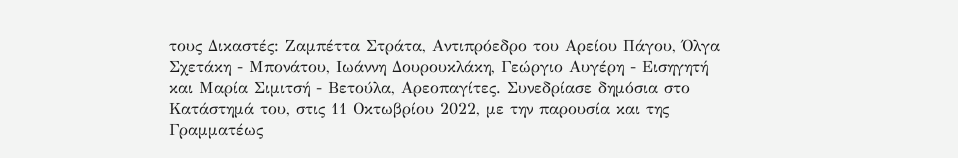τους Δικαστές: Ζαμπέττα Στράτα, Αντιπρόεδρο του Αρείου Πάγου, Όλγα Σχετάκη - Μπονάτου, Ιωάννη Δουρουκλάκη, Γεώργιο Αυγέρη - Εισηγητή και Μαρία Σιμιτσή - Βετούλα, Αρεοπαγίτες. Συνεδρίασε δημόσια στο Κατάστημά του, στις 11 Οκτωβρίου 2022, με την παρουσία και της Γραμματέως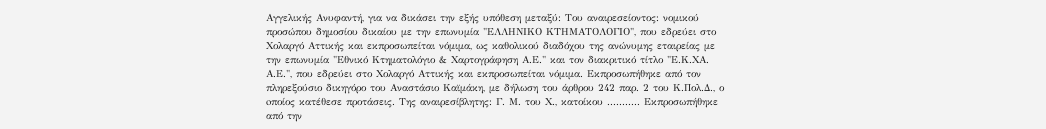Αγγελικής Ανυφαντή, για να δικάσει την εξής υπόθεση μεταξύ: Του αναιρεσείοντος: νομικού προσώπου δημοσίου δικαίου με την επωνυμία "ΕΛΛΗΝΙΚΟ ΚΤΗΜΑΤΟΛΟΓΙΟ", που εδρεύει στο Χολαργό Αττικής και εκπροσωπείται νόμιμα, ως καθολικού διαδόχου της ανώνυμης εταιρείας με την επωνυμία "Εθνικό Κτηματολόγιο & Χαρτογράφηση Α.Ε." και τον διακριτικό τίτλο "Ε.Κ.ΧΑ. Α.Ε.", που εδρεύει στο Χολαργό Αττικής και εκπροσωπείται νόμιμα. Εκπροσωπήθηκε από τον πληρεξούσιο δικηγόρο του Αναστάσιο Καϊμάκη, με δήλωση του άρθρου 242 παρ. 2 του Κ.Πολ.Δ., ο oποίος κατέθεσε προτάσεις. Της αναιρεσίβλητης: Γ. Μ. του Χ., κατοίκου ........... Εκπροσωπήθηκε από την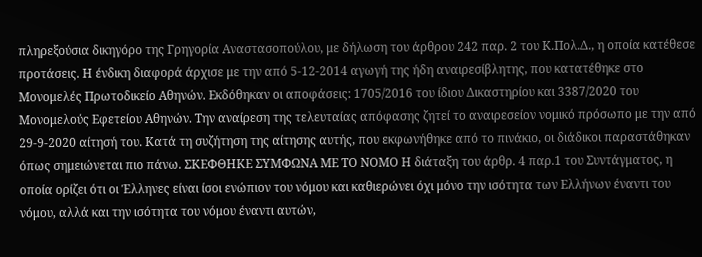πληρεξούσια δικηγόρο της Γρηγορία Αναστασοπούλου, με δήλωση του άρθρου 242 παρ. 2 του Κ.Πολ.Δ., η oποία κατέθεσε προτάσεις. Η ένδικη διαφορά άρχισε με την από 5-12-2014 αγωγή της ήδη αναιρεσίβλητης, που κατατέθηκε στο Μονομελές Πρωτοδικείο Αθηνών. Εκδόθηκαν οι αποφάσεις: 1705/2016 του ίδιου Δικαστηρίου και 3387/2020 του Μονομελούς Εφετείου Αθηνών. Την αναίρεση της τελευταίας απόφασης ζητεί το αναιρεσείον νομικό πρόσωπο με την από 29-9-2020 αίτησή του. Κατά τη συζήτηση της αίτησης αυτής, που εκφωνήθηκε από το πινάκιο, οι διάδικοι παραστάθηκαν όπως σημειώνεται πιο πάνω. ΣΚΕΦΘΗΚΕ ΣΥΜΦΩΝΑ ΜΕ ΤΟ ΝΟΜΟ Η διάταξη του άρθρ. 4 παρ.1 του Συντάγματος, η οποία ορίζει ότι οι Έλληνες είναι ίσοι ενώπιον του νόμου και καθιερώνει όχι μόνο την ισότητα των Ελλήνων έναντι του νόμου, αλλά και την ισότητα του νόμου έναντι αυτών,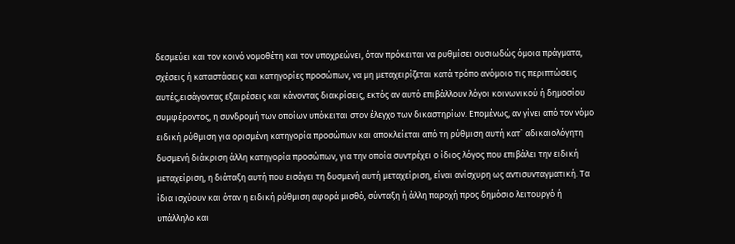δεσμεύει και τον κοινό νομοθέτη και τον υποχρεώνει, όταν πρόκειται να ρυθμίσει ουσιωδώς όμοια πράγματα, σχέσεις ή καταστάσεις και κατηγορίες προσώπων, να μη μεταχειρίζεται κατά τρόπο ανόμοιο τις περιπτώσεις αυτές,εισάγοντας εξαιρέσεις και κάνοντας διακρίσεις, εκτός αν αυτό επιβάλλουν λόγοι κοινωνικού ή δημοσίου συμφέροντος, η συνδρομή των οποίων υπόκειται στον έλεγχο των δικαστηρίων. Επομένως, αν γίνει από τον νόμο ειδική ρύθμιση για ορισμένη κατηγορία προσώπων και αποκλείεται από τη ρύθμιση αυτή κατ` αδικαιολόγητη δυσμενή διάκριση άλλη κατηγορία προσώπων, για την οποία συντρέχει ο ίδιος λόγος που επιβάλει την ειδική μεταχείριση, η διάταξη αυτή που εισάγει τη δυσμενή αυτή μεταχείριση, είναι ανίσχυρη ως αντισυνταγματική. Τα ίδια ισχύουν και όταν η ειδική ρύθμιση αφορά μισθό, σύνταξη ή άλλη παροχή προς δημόσιο λειτουργό ή υπάλληλο και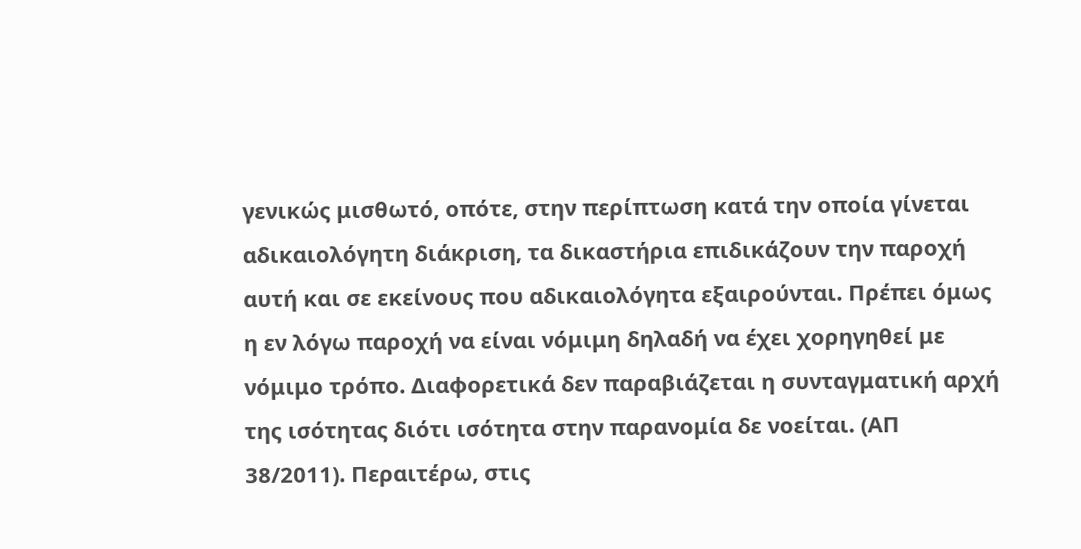γενικώς μισθωτό, οπότε, στην περίπτωση κατά την οποία γίνεται αδικαιολόγητη διάκριση, τα δικαστήρια επιδικάζουν την παροχή αυτή και σε εκείνους που αδικαιολόγητα εξαιρούνται. Πρέπει όμως η εν λόγω παροχή να είναι νόμιμη δηλαδή να έχει χορηγηθεί με νόμιμο τρόπο. Διαφορετικά δεν παραβιάζεται η συνταγματική αρχή της ισότητας διότι ισότητα στην παρανομία δε νοείται. (ΑΠ 38/2011). Περαιτέρω, στις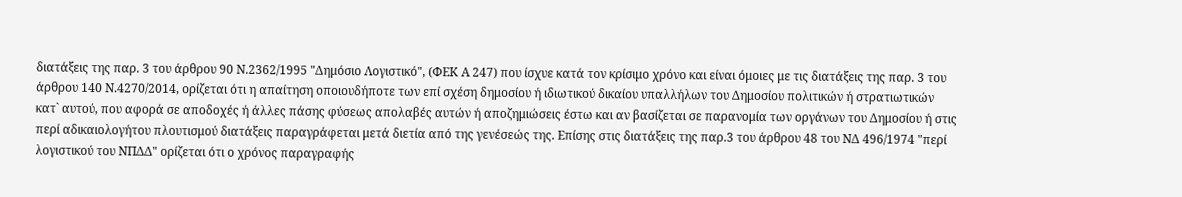διατάξεις της παρ. 3 του άρθρου 90 Ν.2362/1995 "Δημόσιο Λογιστικό", (ΦΕΚ Α 247) που ίσχυε κατά τον κρίσιμο χρόνο και είναι όμοιες με τις διατάξεις της παρ. 3 του άρθρου 140 Ν.4270/2014, ορίζεται ότι η απαίτηση οποιουδήποτε των επί σχέση δημοσίου ή ιδιωτικού δικαίου υπαλλήλων του Δημοσίου πολιτικών ή στρατιωτικών κατ` αυτού, που αφορά σε αποδοχές ή άλλες πάσης φύσεως απολαβές αυτών ή αποζημιώσεις έστω και αν βασίζεται σε παρανομία των οργάνων του Δημοσίου ή στις περί αδικαιολογήτου πλουτισμού διατάξεις παραγράφεται μετά διετία από της γενέσεώς της. Επίσης στις διατάξεις της παρ.3 του άρθρου 48 του ΝΔ 496/1974 "περί λογιστικού του ΝΠΔΔ" ορίζεται ότι ο χρόνος παραγραφής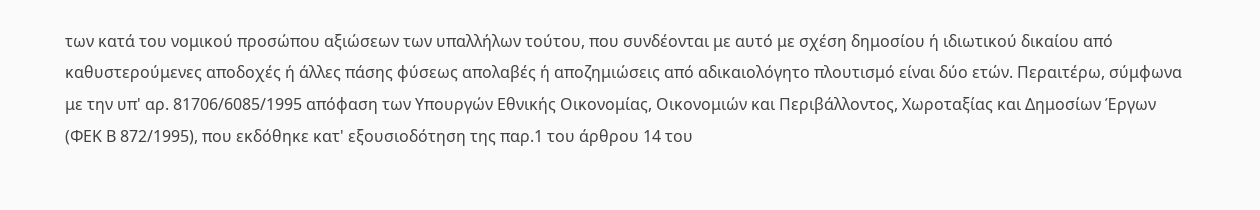των κατά του νομικού προσώπου αξιώσεων των υπαλλήλων τούτου, που συνδέονται με αυτό με σχέση δημοσίου ή ιδιωτικού δικαίου από καθυστερούμενες αποδοχές ή άλλες πάσης φύσεως απολαβές ή αποζημιώσεις από αδικαιολόγητο πλουτισμό είναι δύο ετών. Περαιτέρω, σύμφωνα με την υπ' αρ. 81706/6085/1995 απόφαση των Υπουργών Εθνικής Οικονομίας, Οικονομιών και Περιβάλλοντος, Χωροταξίας και Δημοσίων Έργων (ΦΕΚ Β 872/1995), που εκδόθηκε κατ' εξουσιοδότηση της παρ.1 του άρθρου 14 του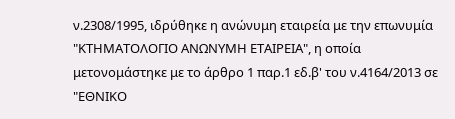ν.2308/1995, ιδρύθηκε η ανώνυμη εταιρεία με την επωνυμία "ΚΤΗΜΑΤΟΛΟΓΙΟ ΑΝΩΝΥΜΗ ΕΤΑΙΡΕΙΑ", η οποία μετονομάστηκε με το άρθρο 1 παρ.1 εδ.β' του ν.4164/2013 σε "ΕΘΝΙΚΟ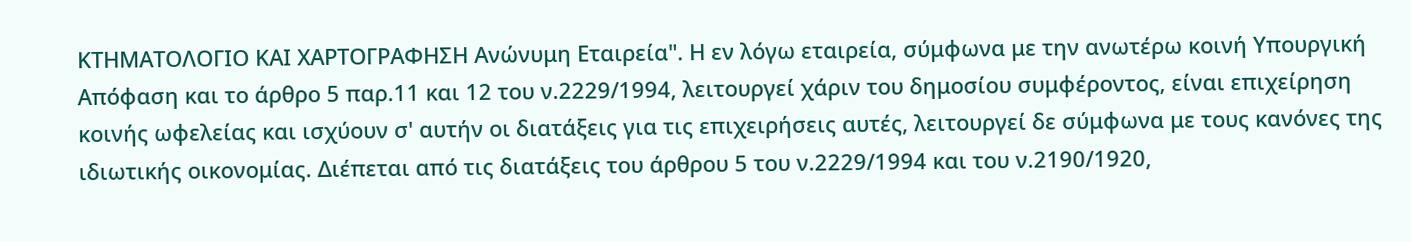ΚΤΗΜΑΤΟΛΟΓΙΟ ΚΑΙ ΧΑΡΤΟΓΡΑΦΗΣΗ Ανώνυμη Εταιρεία". Η εν λόγω εταιρεία, σύμφωνα με την ανωτέρω κοινή Υπουργική Απόφαση και το άρθρο 5 παρ.11 και 12 του ν.2229/1994, λειτουργεί χάριν του δημοσίου συμφέροντος, είναι επιχείρηση κοινής ωφελείας και ισχύουν σ' αυτήν οι διατάξεις για τις επιχειρήσεις αυτές, λειτουργεί δε σύμφωνα με τους κανόνες της ιδιωτικής οικονομίας. Διέπεται από τις διατάξεις του άρθρου 5 του ν.2229/1994 και του ν.2190/1920,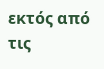εκτός από τις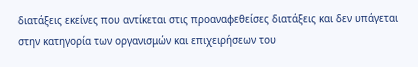διατάξεις εκείνες που αντίκεται στις προαναφεθείσες διατάξεις και δεν υπάγεται στην κατηγορία των οργανισμών και επιχειρήσεων του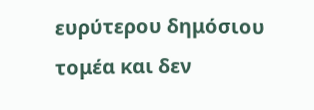ευρύτερου δημόσιου τομέα και δεν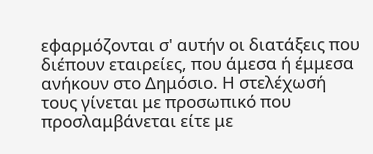εφαρμόζονται σ' αυτήν οι διατάξεις που διέπουν εταιρείες, που άμεσα ή έμμεσα ανήκουν στο Δημόσιο. Η στελέχωσή τους γίνεται με προσωπικό που προσλαμβάνεται είτε με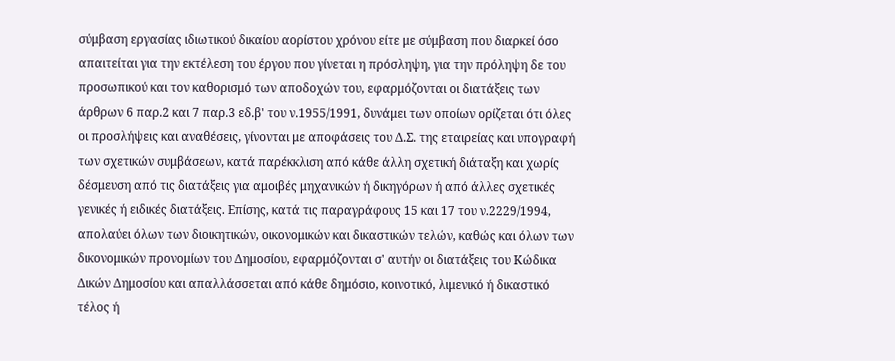σύμβαση εργασίας ιδιωτικού δικαίου αορίστου χρόνου είτε με σύμβαση που διαρκεί όσο απαιτείται για την εκτέλεση του έργου που γίνεται η πρόσληψη, για την πρόληψη δε του προσωπικού και τον καθορισμό των αποδοχών του, εφαρμόζονται οι διατάξεις των άρθρων 6 παρ.2 και 7 παρ.3 εδ.β' του ν.1955/1991, δυνάμει των οποίων ορίζεται ότι όλες οι προσλήψεις και αναθέσεις, γίνονται με αποφάσεις του Δ.Σ. της εταιρείας και υπογραφή των σχετικών συμβάσεων, κατά παρέκκλιση από κάθε άλλη σχετική διάταξη και χωρίς δέσμευση από τις διατάξεις για αμοιβές μηχανικών ή δικηγόρων ή από άλλες σχετικές γενικές ή ειδικές διατάξεις. Επίσης, κατά τις παραγράφους 15 και 17 του ν.2229/1994, απολαύει όλων των διοικητικών, οικονομικών και δικαστικών τελών, καθώς και όλων των δικονομικών προνομίων του Δημοσίου, εφαρμόζονται σ' αυτήν οι διατάξεις του Κώδικα Δικών Δημοσίου και απαλλάσσεται από κάθε δημόσιο, κοινοτικό, λιμενικό ή δικαστικό τέλος ή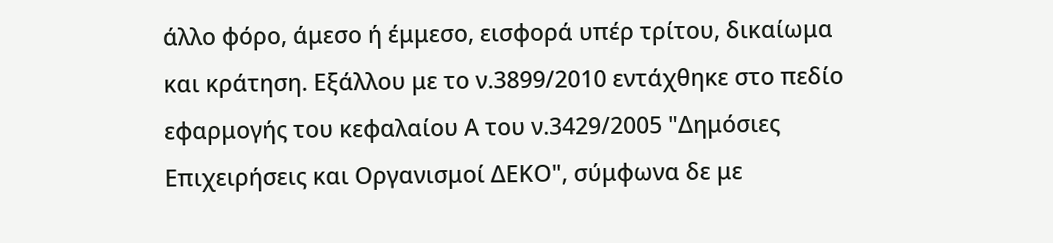άλλο φόρο, άμεσο ή έμμεσο, εισφορά υπέρ τρίτου, δικαίωμα και κράτηση. Εξάλλου με το ν.3899/2010 εντάχθηκε στο πεδίο εφαρμογής του κεφαλαίου Α του ν.3429/2005 "Δημόσιες Επιχειρήσεις και Οργανισμοί ΔΕΚΟ", σύμφωνα δε με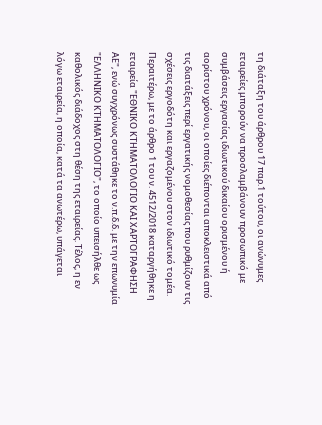τη διάταξη του άρθρου 17 παρ.1 τούτου, οι ανώνυμες εταιρείες μπορούν να προσλαμβάνουν προσωπικό με συμβάσεις εργασίας ιδιωτικού δικαίου ορισμένου ή αορίστου χρόνου, οι οποίες διέπονται αποκλειστικά από τις διατάξεις περί εργατικής νομοθεσίας που ρυθμίζουν τις σχέσεις εργοδότη και εργαζομένου στον ιδιωτικό τομέα. Περαιτέρω, με το άρθρο 1 του ν. 4512/2018 καταργήθηκε η εταιρεία "ΕΘΝΙΚΟ ΚΤΗΜΑΤΟΛΟΓΙΟ ΚΑΙ ΧΑΡΤΟΓΡΑΦΗΣΗ ΑΕ", ενώ συγχρόνως συστάθηκε το ν.π.δ.δ. με την επωνυμία "ΕΛΛΗΝΙΚΟ ΚΤΗΜΑΤΟΛΟΓΙΟ", το οποίο υπεισήλθε ως καθολικός διάδοχος στη θέση της εταιρείας. Τέλος, η εν λόγω εταιρεία, η οποία, κατά τα ανωτέρω, υπάγεται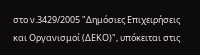στο ν.3429/2005 "Δημόσιες Επιχειρήσεις και Οργανισμοί (ΔΕΚΟ)", υπόκειται στις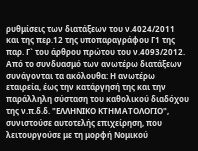ρυθμίσεις των διατάξεων του ν.4024/2011 και της περ.12 της υποπαραγράφου Γ1 της παρ. Γ` του άρθρου πρώτου του ν.4093/2012. Από το συνδυασμό των ανωτέρω διατάξεων συνάγονται τα ακόλουθα: Η ανωτέρω εταιρεία, έως την κατάργησή της και την παράλληλη σύσταση του καθολικού διαδόχου της ν.π.δ.δ. "ΕΛΛΗΝΙΚΟ ΚΤΗΜΑΤΟΛΟΓΙΟ", συνιστούσε αυτοτελής επιχείρηση, που λειτουργούσε με τη μορφή Νομικού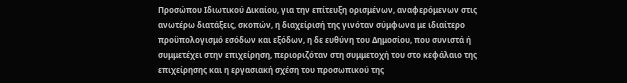Προσώπου Ιδιωτικού Δικαίου, για την επίτευξη ορισμένων, αναφερόμενων στις ανωτέρω διατάξεις, σκοπών, η διαχείρισή της γινόταν σύμφωνα με ιδιαίτερο προϋπολογισμό εσόδων και εξόδων, η δε ευθύνη του Δημοσίου, που συνιστά ή συμμετέχει στην επιχείρηση, περιοριζόταν στη συμμετοχή του στο κεφάλαιο της επιχείρησης και η εργασιακή σχέση του προσωπικού της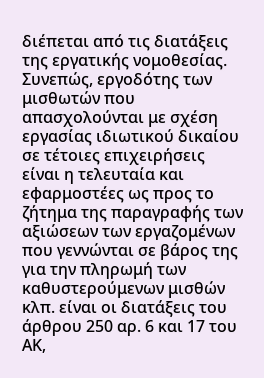διέπεται από τις διατάξεις της εργατικής νομοθεσίας. Συνεπώς, εργοδότης των μισθωτών που απασχολούνται με σχέση εργασίας ιδιωτικού δικαίου σε τέτοιες επιχειρήσεις είναι η τελευταία και εφαρμοστέες ως προς το ζήτημα της παραγραφής των αξιώσεων των εργαζομένων που γεννώνται σε βάρος της για την πληρωμή των καθυστερούμενων μισθών κλπ. είναι οι διατάξεις του άρθρου 250 αρ. 6 και 17 του ΑΚ,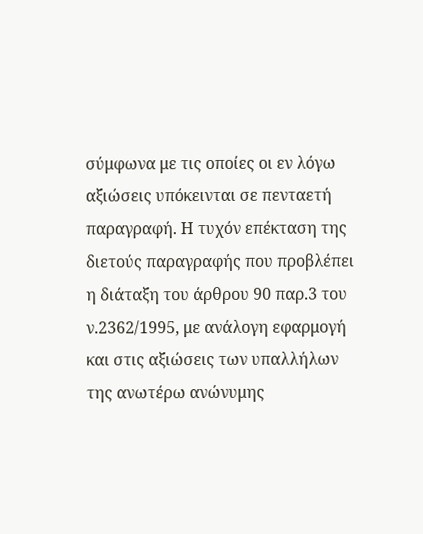σύμφωνα με τις οποίες οι εν λόγω αξιώσεις υπόκεινται σε πενταετή παραγραφή. Η τυχόν επέκταση της διετούς παραγραφής που προβλέπει η διάταξη του άρθρου 90 παρ.3 του ν.2362/1995, με ανάλογη εφαρμογή και στις αξιώσεις των υπαλλήλων της ανωτέρω ανώνυμης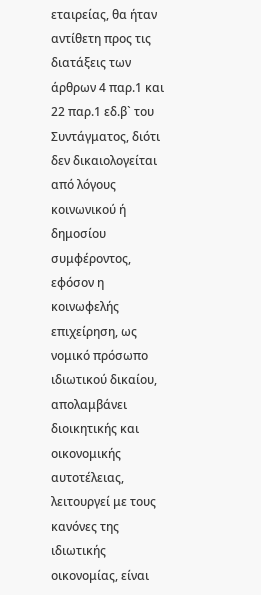εταιρείας, θα ήταν αντίθετη προς τις διατάξεις των άρθρων 4 παρ.1 και 22 παρ.1 εδ.β` του Συντάγματος, διότι δεν δικαιολογείται από λόγους κοινωνικού ή δημοσίου συμφέροντος, εφόσον η κοινωφελής επιχείρηση, ως νομικό πρόσωπο ιδιωτικού δικαίου, απολαμβάνει διοικητικής και οικονομικής αυτοτέλειας, λειτουργεί με τους κανόνες της ιδιωτικής οικονομίας, είναι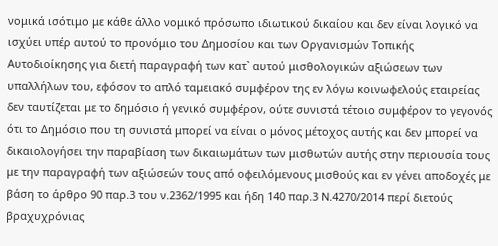νομικά ισότιμο με κάθε άλλο νομικό πρόσωπο ιδιωτικού δικαίου και δεν είναι λογικό να ισχύει υπέρ αυτού το προνόμιο του Δημοσίου και των Οργανισμών Τοπικής Αυτοδιοίκησης για διετή παραγραφή των κατ` αυτού μισθολογικών αξιώσεων των υπαλλήλων του, εφόσον το απλό ταμειακό συμφέρον της εν λόγω κοινωφελούς εταιρείας δεν ταυτίζεται με το δημόσιο ή γενικό συμφέρον, ούτε συνιστά τέτοιο συμφέρον το γεγονός ότι το Δημόσιο που τη συνιστά μπορεί να είναι ο μόνος μέτοχος αυτής και δεν μπορεί να δικαιολογήσει την παραβίαση των δικαιωμάτων των μισθωτών αυτής στην περιουσία τους με την παραγραφή των αξιώσεών τους από οφειλόμενους μισθούς και εν γένει αποδοχές με βάση το άρθρο 90 παρ.3 του ν.2362/1995 και ήδη 140 παρ.3 Ν.4270/2014 περί διετούς βραχυχρόνιας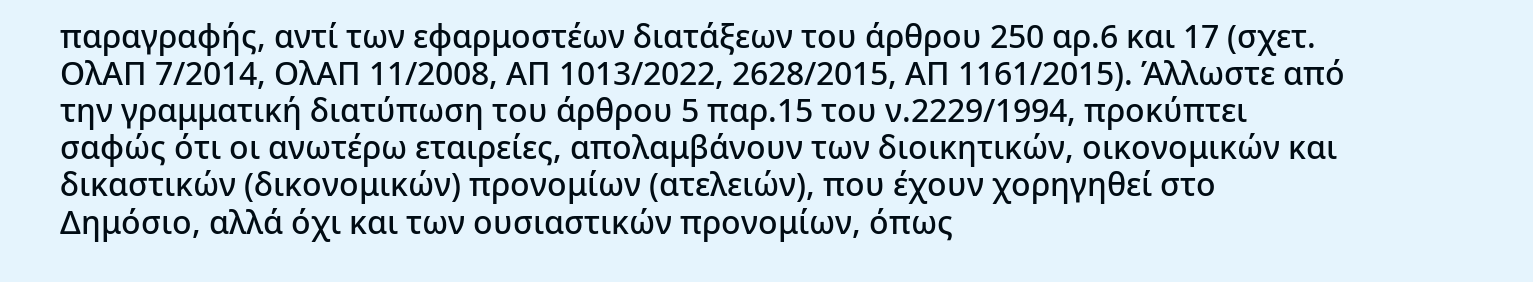παραγραφής, αντί των εφαρμοστέων διατάξεων του άρθρου 250 αρ.6 και 17 (σχετ. ΟλΑΠ 7/2014, ΟλΑΠ 11/2008, ΑΠ 1013/2022, 2628/2015, ΑΠ 1161/2015). Άλλωστε από την γραμματική διατύπωση του άρθρου 5 παρ.15 του ν.2229/1994, προκύπτει σαφώς ότι οι ανωτέρω εταιρείες, απολαμβάνουν των διοικητικών, οικονομικών και δικαστικών (δικονομικών) προνομίων (ατελειών), που έχουν χορηγηθεί στο Δημόσιο, αλλά όχι και των ουσιαστικών προνομίων, όπως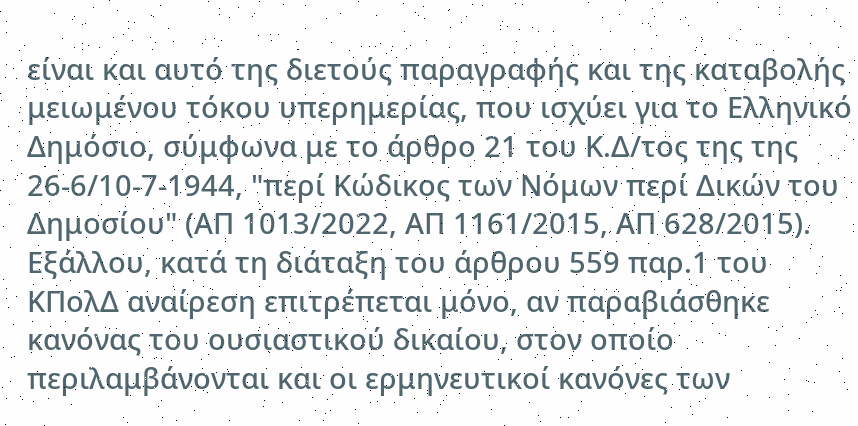είναι και αυτό της διετούς παραγραφής και της καταβολής μειωμένου τόκου υπερημερίας, που ισχύει για το Ελληνικό Δημόσιο, σύμφωνα με το άρθρο 21 του Κ.Δ/τος της της 26-6/10-7-1944, "περί Κώδικος των Νόμων περί Δικών του Δημοσίου" (ΑΠ 1013/2022, ΑΠ 1161/2015, ΑΠ 628/2015). Εξάλλου, κατά τη διάταξη του άρθρου 559 παρ.1 του ΚΠολΔ αναίρεση επιτρέπεται μόνο, αν παραβιάσθηκε κανόνας του ουσιαστικού δικαίου, στον οποίο περιλαμβάνονται και οι ερμηνευτικοί κανόνες των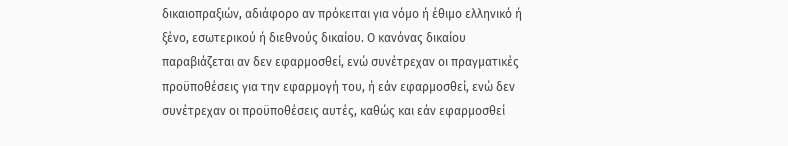δικαιοπραξιών, αδιάφορο αν πρόκειται για νόμο ή έθιμο ελληνικό ή ξένο, εσωτερικού ή διεθνούς δικαίου. Ο κανόνας δικαίου παραβιάζεται αν δεν εφαρμοσθεί, ενώ συνέτρεχαν οι πραγματικές προϋποθέσεις για την εφαρμογή του, ή εάν εφαρμοσθεί, ενώ δεν συνέτρεχαν οι προϋποθέσεις αυτές, καθώς και εάν εφαρμοσθεί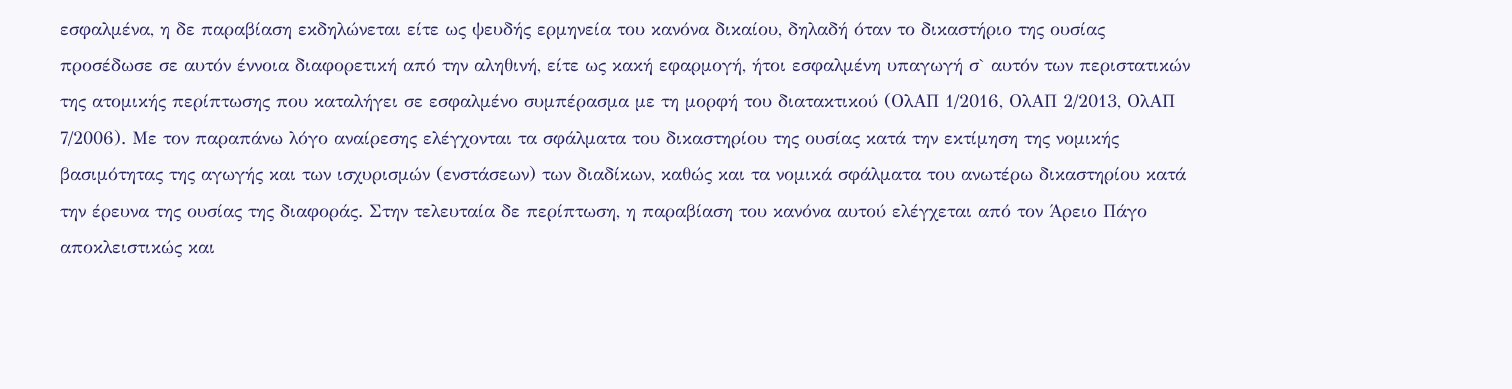εσφαλμένα, η δε παραβίαση εκδηλώνεται είτε ως ψευδής ερμηνεία του κανόνα δικαίου, δηλαδή όταν το δικαστήριο της ουσίας προσέδωσε σε αυτόν έννοια διαφορετική από την αληθινή, είτε ως κακή εφαρμογή, ήτοι εσφαλμένη υπαγωγή σ` αυτόν των περιστατικών της ατομικής περίπτωσης που καταλήγει σε εσφαλμένο συμπέρασμα με τη μορφή του διατακτικού (ΟλΑΠ 1/2016, ΟλΑΠ 2/2013, ΟλΑΠ 7/2006). Με τον παραπάνω λόγο αναίρεσης ελέγχονται τα σφάλματα του δικαστηρίου της ουσίας κατά την εκτίμηση της νομικής βασιμότητας της αγωγής και των ισχυρισμών (ενστάσεων) των διαδίκων, καθώς και τα νομικά σφάλματα του ανωτέρω δικαστηρίου κατά την έρευνα της ουσίας της διαφοράς. Στην τελευταία δε περίπτωση, η παραβίαση του κανόνα αυτού ελέγχεται από τον Άρειο Πάγο αποκλειστικώς και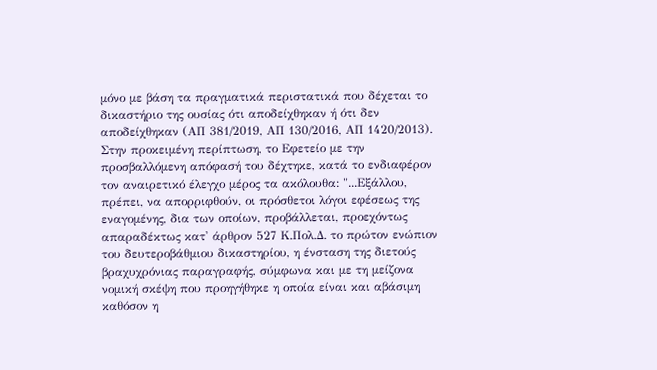μόνο με βάση τα πραγματικά περιστατικά που δέχεται το δικαστήριο της ουσίας ότι αποδείχθηκαν ή ότι δεν αποδείχθηκαν (ΑΠ 381/2019, ΑΠ 130/2016, ΑΠ 1420/2013). Στην προκειμένη περίπτωση, το Εφετείο με την προσβαλλόμενη απόφασή του δέχτηκε, κατά το ενδιαφέρον τον αναιρετικό έλεγχο μέρος τα ακόλουθα: "...Εξάλλου, πρέπει, να απορριφθούν, οι πρόσθετοι λόγοι εφέσεως της εναγομένης, δια των οποίων, προβάλλεται, προεχόντως απαραδέκτως κατ' άρθρον 527 Κ.Πολ.Δ. το πρώτον ενώπιον του δευτεροβάθμιου δικαστηρίου, η ένσταση της διετούς βραχυχρόνιας παραγραφής, σύμφωνα και με τη μείζονα νομική σκέψη που προηγήθηκε η οποία είναι και αβάσιμη καθόσον η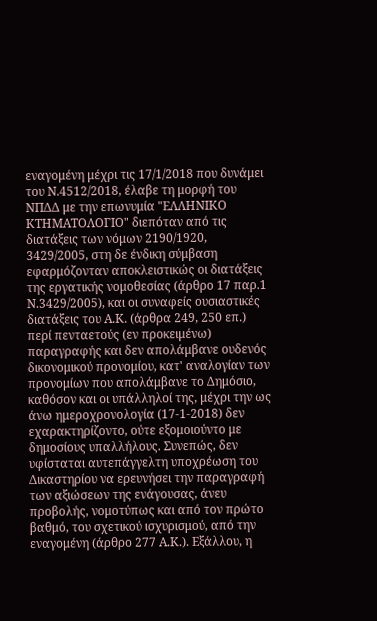εναγομένη μέχρι τις 17/1/2018 που δυνάμει του Ν.4512/2018, έλαβε τη μορφή του ΝΠΔΔ με την επωνυμία "ΕΛΛΗΝΙΚΟ ΚΤΗΜΑΤΟΛΟΓΙΟ" διεπόταν από τις διατάξεις των νόμων 2190/1920, 3429/2005, στη δε ένδικη σύμβαση εφαρμόζονταν αποκλειστικώς οι διατάξεις της εργατικής νομοθεσίας (άρθρο 17 παρ.1 Ν.3429/2005), και οι συναφείς ουσιαστικές διατάξεις του Α.Κ. (άρθρα 249, 250 επ.) περί πενταετούς (εν προκειμένω) παραγραφής και δεν απολάμβανε ουδενός δικονομικού προνομίου, κατ' αναλογίαν των προνομίων που απολάμβανε το Δημόσιο, καθόσον και οι υπάλληλοί της, μέχρι την ως άνω ημεροχρονολογία (17-1-2018) δεν εχαρακτηρίζοντο, ούτε εξομοιούντο με δημοσίους υπαλλήλους. Συνεπώς, δεν υφίσταται αυτεπάγγελτη υποχρέωση του Δικαστηρίου να ερευνήσει την παραγραφή των αξιώσεων της ενάγουσας, άνευ προβολής, νομοτύπως και από τον πρώτο βαθμό, του σχετικού ισχυρισμού, από την εναγομένη (άρθρο 277 Α.Κ.). Εξάλλου, η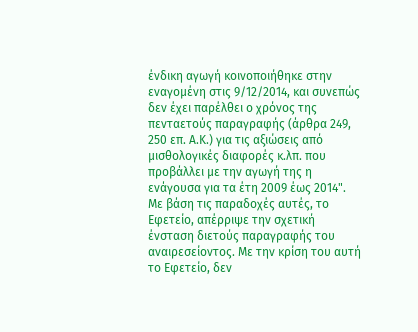ένδικη αγωγή κοινοποιήθηκε στην εναγομένη στις 9/12/2014, και συνεπώς δεν έχει παρέλθει ο χρόνος της πενταετούς παραγραφής (άρθρα 249, 250 επ. Α.Κ.) για τις αξιώσεις από μισθολογικές διαφορές κ.λπ. που προβάλλει με την αγωγή της η ενάγουσα για τα έτη 2009 έως 2014". Με βάση τις παραδοχές αυτές, το Εφετείο, απέρριψε την σχετική ένσταση διετούς παραγραφής του αναιρεσείοντος. Με την κρίση του αυτή το Εφετείο, δεν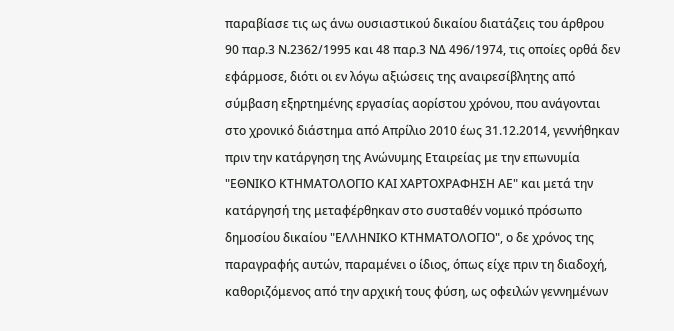παραβίασε τις ως άνω ουσιαστικού δικαίου διατάζεις του άρθρου 90 παρ.3 Ν.2362/1995 και 48 παρ.3 ΝΔ 496/1974, τις οποίες ορθά δεν εφάρμοσε, διότι οι εν λόγω αξιώσεις της αναιρεσίβλητης από σύμβαση εξηρτημένης εργασίας αορίστου χρόνου, που ανάγονται στο χρονικό διάστημα από Απρίλιο 2010 έως 31.12.2014, γεννήθηκαν πριν την κατάργηση της Ανώνυμης Εταιρείας με την επωνυμία "ΕΘΝΙΚΟ ΚΤΗΜΑΤΟΛΟΓΙΟ ΚΑΙ ΧΑΡΤΟΧΡΑΦΗΣΗ ΑΕ" και μετά την κατάργησή της μεταφέρθηκαν στο συσταθέν νομικό πρόσωπο δημοσίου δικαίου "ΕΛΛΗΝΙΚΟ ΚΤΗΜΑΤΟΛΟΓΙΟ", ο δε χρόνος της παραγραφής αυτών, παραμένει ο ίδιος, όπως είχε πριν τη διαδοχή, καθοριζόμενος από την αρχική τους φύση, ως οφειλών γεννημένων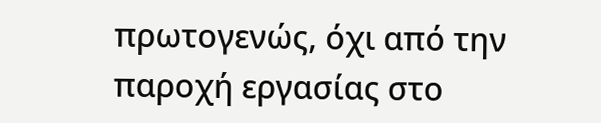πρωτογενώς, όχι από την παροχή εργασίας στο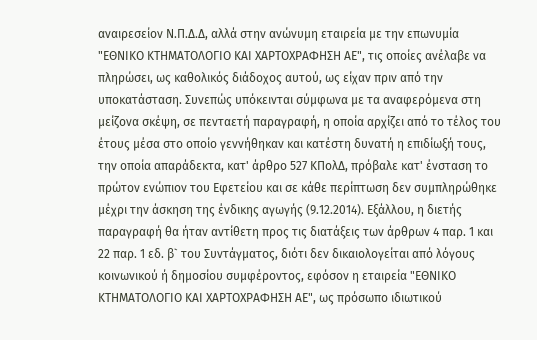αναιρεσείον Ν.Π.Δ.Δ, αλλά στην ανώνυμη εταιρεία με την επωνυμία "ΕΘΝΙΚΟ ΚΤΗΜΑΤΟΛΟΓΙΟ ΚΑΙ ΧΑΡΤΟΧΡΑΦΗΣΗ ΑΕ", τις οποίες ανέλαβε να πληρώσει, ως καθολικός διάδοχος αυτού, ως είχαν πριν από την υποκατάσταση. Συνεπώς υπόκεινται σύμφωνα με τα αναφερόμενα στη μείζονα σκέψη, σε πενταετή παραγραφή, η οποία αρχίζει από το τέλος του έτους μέσα στο οποίο γεννήθηκαν και κατέστη δυνατή η επιδίωξή τους, την οποία απαράδεκτα, κατ' άρθρο 527 ΚΠολΔ, πρόβαλε κατ' ένσταση το πρώτον ενώπιον του Εφετείου και σε κάθε περίπτωση δεν συμπληρώθηκε μέχρι την άσκηση της ένδικης αγωγής (9.12.2014). Εξάλλου, η διετής παραγραφή θα ήταν αντίθετη προς τις διατάξεις των άρθρων 4 παρ. 1 και 22 παρ. 1 εδ. β` του Συντάγματος, διότι δεν δικαιολογείται από λόγους κοινωνικού ή δημοσίου συμφέροντος, εφόσον η εταιρεία "ΕΘΝΙΚΟ ΚΤΗΜΑΤΟΛΟΓΙΟ ΚΑΙ ΧΑΡΤΟΧΡΑΦΗΣΗ ΑΕ", ως πρόσωπο ιδιωτικού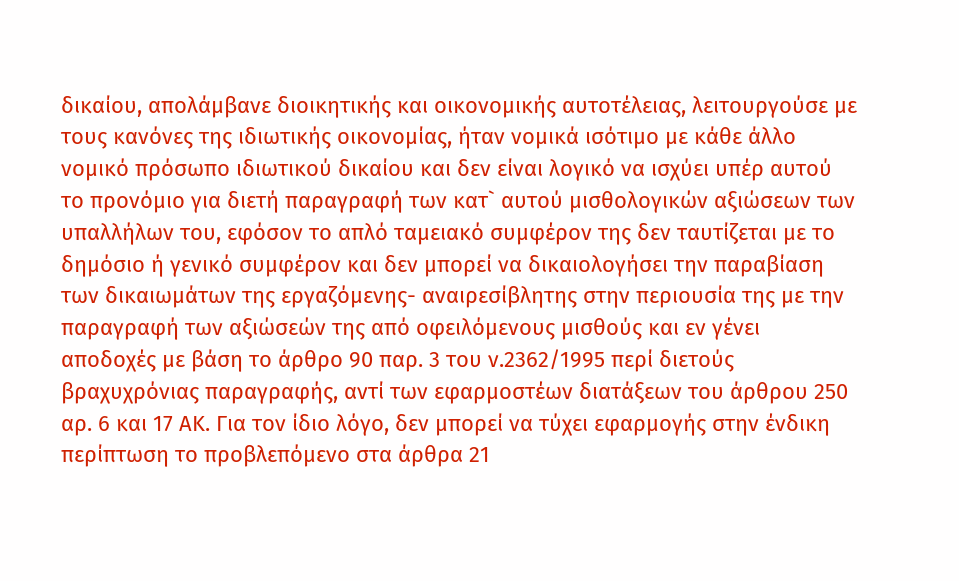δικαίου, απολάμβανε διοικητικής και οικονομικής αυτοτέλειας, λειτουργούσε με τους κανόνες της ιδιωτικής οικονομίας, ήταν νομικά ισότιμο με κάθε άλλο νομικό πρόσωπο ιδιωτικού δικαίου και δεν είναι λογικό να ισχύει υπέρ αυτού το προνόμιο για διετή παραγραφή των κατ` αυτού μισθολογικών αξιώσεων των υπαλλήλων του, εφόσον το απλό ταμειακό συμφέρον της δεν ταυτίζεται με το δημόσιο ή γενικό συμφέρον και δεν μπορεί να δικαιολογήσει την παραβίαση των δικαιωμάτων της εργαζόμενης- αναιρεσίβλητης στην περιουσία της με την παραγραφή των αξιώσεών της από οφειλόμενους μισθούς και εν γένει αποδοχές με βάση το άρθρο 90 παρ. 3 του ν.2362/1995 περί διετούς βραχυχρόνιας παραγραφής, αντί των εφαρμοστέων διατάξεων του άρθρου 250 αρ. 6 και 17 ΑΚ. Για τον ίδιο λόγο, δεν μπορεί να τύχει εφαρμογής στην ένδικη περίπτωση το προβλεπόμενο στα άρθρα 21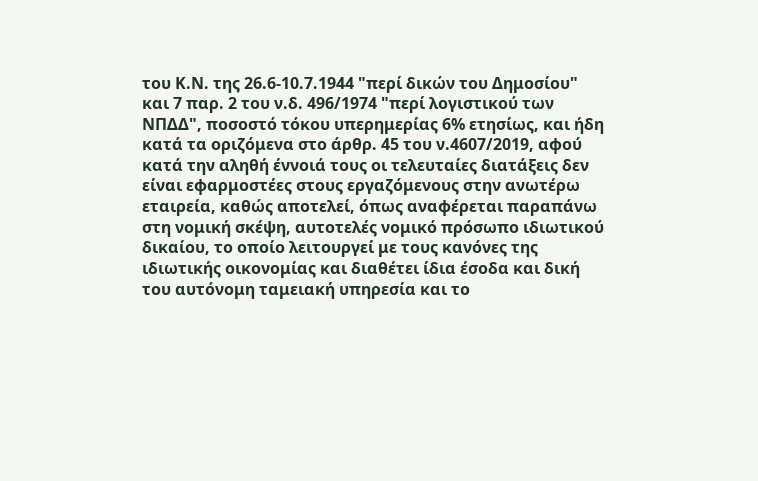του Κ.Ν. της 26.6-10.7.1944 "περί δικών του Δημοσίου" και 7 παρ. 2 του ν.δ. 496/1974 "περί λογιστικού των ΝΠΔΔ", ποσοστό τόκου υπερημερίας 6% ετησίως, και ήδη κατά τα οριζόμενα στο άρθρ. 45 του ν.4607/2019, αφού κατά την αληθή έννοιά τους οι τελευταίες διατάξεις δεν είναι εφαρμοστέες στους εργαζόμενους στην ανωτέρω εταιρεία, καθώς αποτελεί, όπως αναφέρεται παραπάνω στη νομική σκέψη, αυτοτελές νομικό πρόσωπο ιδιωτικού δικαίου, το οποίο λειτουργεί με τους κανόνες της ιδιωτικής οικονομίας και διαθέτει ίδια έσοδα και δική του αυτόνομη ταμειακή υπηρεσία και το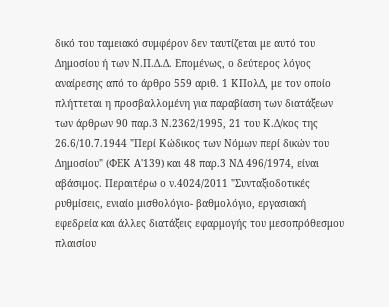δικό του ταμειακό συμφέρον δεν ταυτίζεται με αυτό του Δημοσίου ή των Ν.Π.Δ.Δ. Επομένως, ο δεύτερος λόγος αναίρεσης από το άρθρο 559 αριθ. 1 ΚΠολΔ, με τον οποίο πλήττεται η προσβαλλομένη για παραβίαση των διατάξεων των άρθρων 90 παρ.3 Ν.2362/1995, 21 του Κ.Δ/κος της 26.6/10.7.1944 "Περί Κώδικος των Νόμων περί δικών του Δημοσίου" (ΦΕΚ Α'139) και 48 παρ.3 ΝΔ 496/1974, είναι αβάσιμος. Περαιτέρω ο ν.4024/2011 "Συνταξιοδοτικές ρυθμίσεις, ενιαίο μισθολόγιο- βαθμολόγιο, εργασιακή εφεδρεία και άλλες διατάξεις εφαρμογής του μεσοπρόθεσμου πλαισίου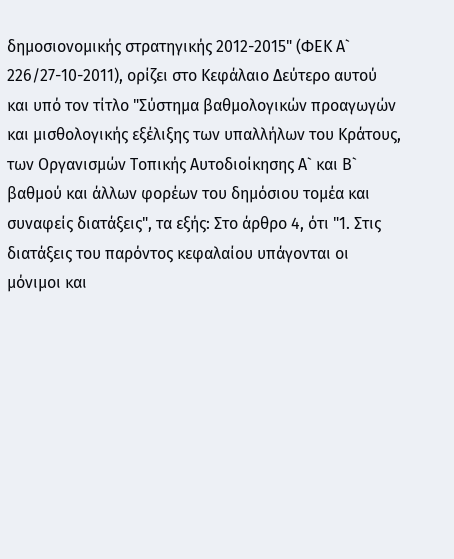δημοσιονομικής στρατηγικής 2012-2015" (ΦΕΚ Α` 226/27-10-2011), ορίζει στο Κεφάλαιο Δεύτερο αυτού και υπό τον τίτλο "Σύστημα βαθμολογικών προαγωγών και μισθολογικής εξέλιξης των υπαλλήλων του Κράτους, των Οργανισμών Τοπικής Αυτοδιοίκησης Α` και Β` βαθμού και άλλων φορέων του δημόσιου τομέα και συναφείς διατάξεις", τα εξής: Στο άρθρο 4, ότι "1. Στις διατάξεις του παρόντος κεφαλαίου υπάγονται οι μόνιμοι και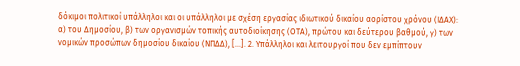δόκιμοι πολιτικοί υπάλληλοι και οι υπάλληλοι με σχέση εργασίας ιδιωτικού δικαίου αορίστου χρόνου (ΙΔΑΧ): α) του Δημοσίου, β) των οργανισμών τοπικής αυτοδιοίκησης (ΟΤΑ), πρώτου και δεύτερου βαθμού, γ) των νομικών προσώπων δημοσίου δικαίου (ΝΠΔΔ), [...]. 2. Υπάλληλοι και λειτουργοί που δεν εμπίπτουν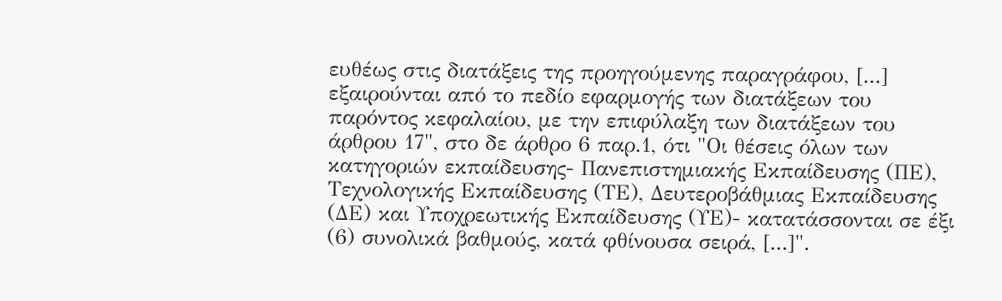ευθέως στις διατάξεις της προηγούμενης παραγράφου, [...] εξαιρούνται από το πεδίο εφαρμογής των διατάξεων του παρόντος κεφαλαίου, με την επιφύλαξη των διατάξεων του άρθρου 17", στο δε άρθρο 6 παρ.1, ότι "Οι θέσεις όλων των κατηγοριών εκπαίδευσης- Πανεπιστημιακής Εκπαίδευσης (ΠΕ), Τεχνολογικής Εκπαίδευσης (ΤΕ), Δευτεροβάθμιας Εκπαίδευσης (ΔΕ) και Υποχρεωτικής Εκπαίδευσης (ΥΕ)- κατατάσσονται σε έξι (6) συνολικά βαθμούς, κατά φθίνουσα σειρά, [...]".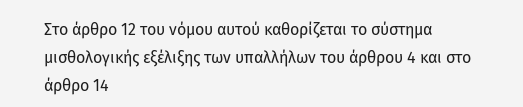Στο άρθρο 12 του νόμου αυτού καθορίζεται το σύστημα μισθολογικής εξέλιξης των υπαλλήλων του άρθρου 4 και στο άρθρο 14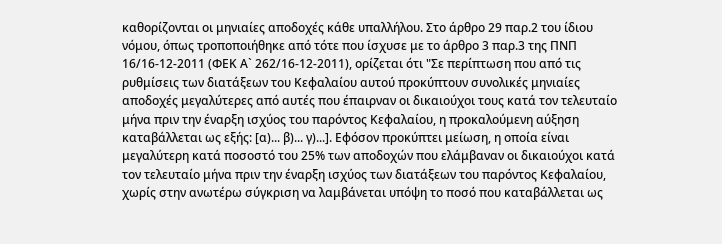καθορίζονται οι μηνιαίες αποδοχές κάθε υπαλλήλου. Στο άρθρο 29 παρ.2 του ίδιου νόμου, όπως τροποποιήθηκε από τότε που ίσχυσε με το άρθρο 3 παρ.3 της ΠΝΠ 16/16-12-2011 (ΦΕΚ Α` 262/16-12-2011), ορίζεται ότι "Σε περίπτωση που από τις ρυθμίσεις των διατάξεων του Κεφαλαίου αυτού προκύπτουν συνολικές μηνιαίες αποδοχές μεγαλύτερες από αυτές που έπαιρναν οι δικαιούχοι τους κατά τον τελευταίο μήνα πριν την έναρξη ισχύος του παρόντος Κεφαλαίου, η προκαλούμενη αύξηση καταβάλλεται ως εξής: [α)... β)... γ)...]. Εφόσον προκύπτει μείωση, η οποία είναι μεγαλύτερη κατά ποσοστό του 25% των αποδοχών που ελάμβαναν οι δικαιούχοι κατά τον τελευταίο μήνα πριν την έναρξη ισχύος των διατάξεων του παρόντος Κεφαλαίου, χωρίς στην ανωτέρω σύγκριση να λαμβάνεται υπόψη το ποσό που καταβάλλεται ως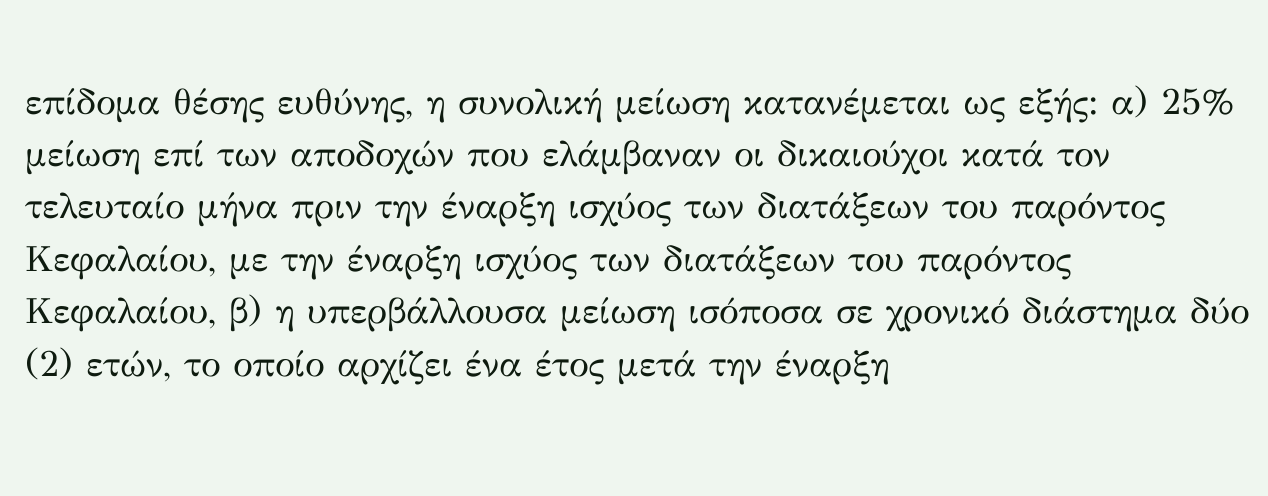επίδομα θέσης ευθύνης, η συνολική μείωση κατανέμεται ως εξής: α) 25% μείωση επί των αποδοχών που ελάμβαναν οι δικαιούχοι κατά τον τελευταίο μήνα πριν την έναρξη ισχύος των διατάξεων του παρόντος Κεφαλαίου, με την έναρξη ισχύος των διατάξεων του παρόντος Κεφαλαίου, β) η υπερβάλλουσα μείωση ισόποσα σε χρονικό διάστημα δύο (2) ετών, το οποίο αρχίζει ένα έτος μετά την έναρξη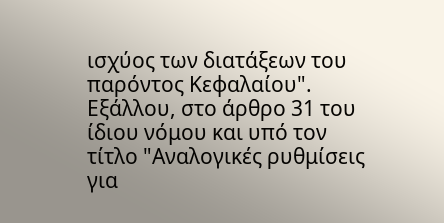ισχύος των διατάξεων του παρόντος Κεφαλαίου". Εξάλλου, στο άρθρο 31 του ίδιου νόμου και υπό τον τίτλο "Αναλογικές ρυθμίσεις για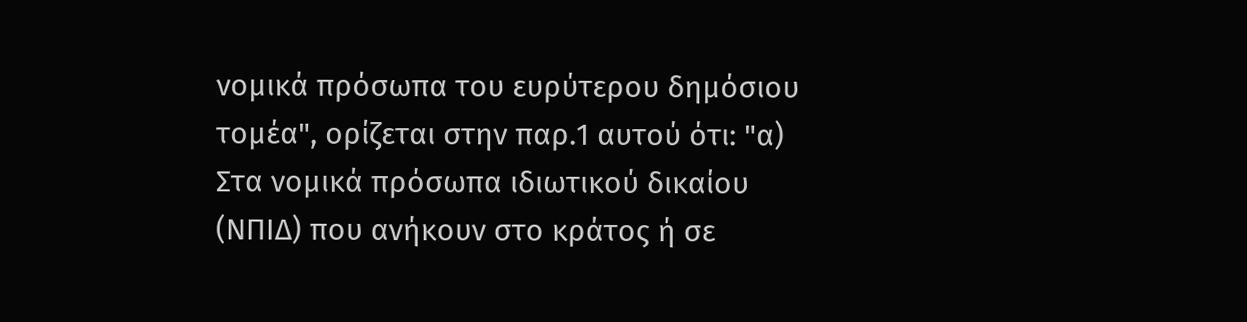νομικά πρόσωπα του ευρύτερου δημόσιου τομέα", ορίζεται στην παρ.1 αυτού ότι: "α) Στα νομικά πρόσωπα ιδιωτικού δικαίου (ΝΠΙΔ) που ανήκουν στο κράτος ή σε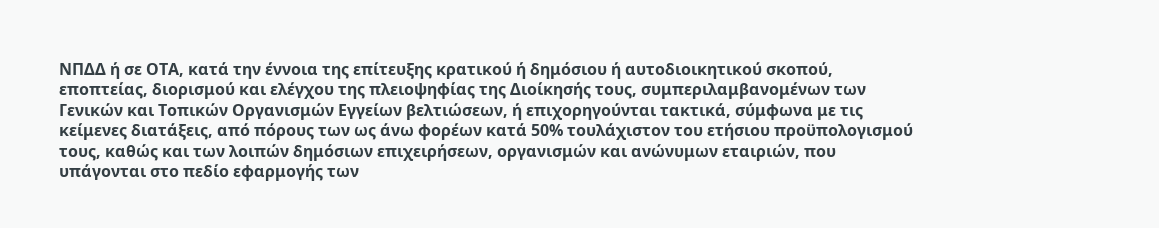ΝΠΔΔ ή σε ΟΤΑ, κατά την έννοια της επίτευξης κρατικού ή δημόσιου ή αυτοδιοικητικού σκοπού, εποπτείας, διορισμού και ελέγχου της πλειοψηφίας της Διοίκησής τους, συμπεριλαμβανομένων των Γενικών και Τοπικών Οργανισμών Εγγείων βελτιώσεων, ή επιχορηγούνται τακτικά, σύμφωνα με τις κείμενες διατάξεις, από πόρους των ως άνω φορέων κατά 50% τουλάχιστον του ετήσιου προϋπολογισμού τους, καθώς και των λοιπών δημόσιων επιχειρήσεων, οργανισμών και ανώνυμων εταιριών, που υπάγονται στο πεδίο εφαρμογής των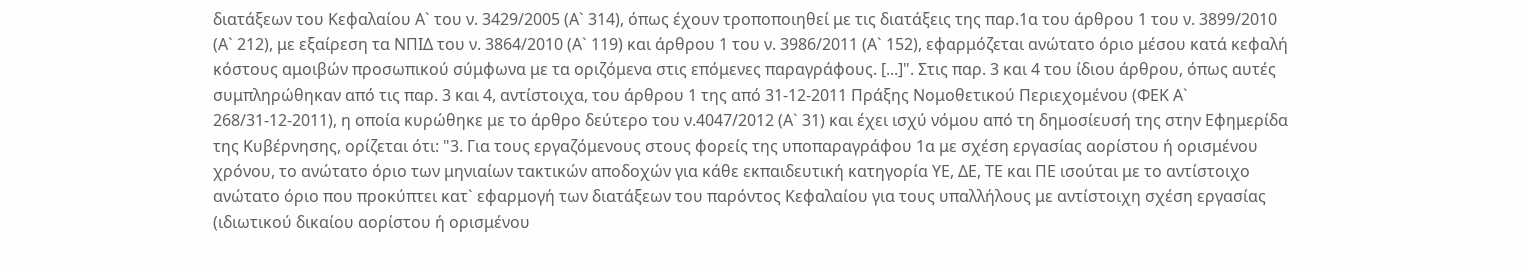διατάξεων του Κεφαλαίου Α` του ν. 3429/2005 (Α` 314), όπως έχουν τροποποιηθεί με τις διατάξεις της παρ.1α του άρθρου 1 του ν. 3899/2010 (Α` 212), με εξαίρεση τα ΝΠΙΔ του ν. 3864/2010 (Α` 119) και άρθρου 1 του ν. 3986/2011 (Α` 152), εφαρμόζεται ανώτατο όριο μέσου κατά κεφαλή κόστους αμοιβών προσωπικού σύμφωνα με τα οριζόμενα στις επόμενες παραγράφους. [...]". Στις παρ. 3 και 4 του ίδιου άρθρου, όπως αυτές συμπληρώθηκαν από τις παρ. 3 και 4, αντίστοιχα, του άρθρου 1 της από 31-12-2011 Πράξης Νομοθετικού Περιεχομένου (ΦΕΚ Α` 268/31-12-2011), η οποία κυρώθηκε με το άρθρο δεύτερο του ν.4047/2012 (Α` 31) και έχει ισχύ νόμου από τη δημοσίευσή της στην Εφημερίδα της Κυβέρνησης, ορίζεται ότι: "3. Για τους εργαζόμενους στους φορείς της υποπαραγράφου 1α με σχέση εργασίας αορίστου ή ορισμένου χρόνου, το ανώτατο όριο των μηνιαίων τακτικών αποδοχών για κάθε εκπαιδευτική κατηγορία ΥΕ, ΔΕ, ΤΕ και ΠΕ ισούται με το αντίστοιχο ανώτατο όριο που προκύπτει κατ` εφαρμογή των διατάξεων του παρόντος Κεφαλαίου για τους υπαλλήλους με αντίστοιχη σχέση εργασίας (ιδιωτικού δικαίου αορίστου ή ορισμένου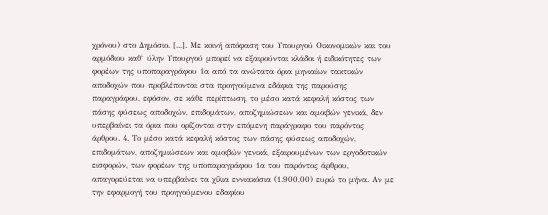χρόνου) στο Δημόσιο. [...]. Με κοινή απόφαση του Υπουργού Οικονομικών και του αρμόδιου καθ` ύλην Υπουργού μπορεί να εξαιρούνται κλάδοι ή ειδικότητες των φορέων της υποπαραγράφου 1α από τα ανώτατα όρια μηνιαίων τακτικών αποδοχών που προβλέπονται στα προηγούμενα εδάφια της παρούσης παραγράφου, εφόσον, σε κάθε περίπτωση, το μέσο κατά κεφαλή κόστος των πάσης φύσεως αποδοχών, επιδομάτων, αποζημιώσεων και αμοιβών γενικά, δεν υπερβαίνει τα όρια που ορίζονται στην επόμενη παράγραφο του παρόντος άρθρου. 4. Το μέσο κατά κεφαλή κόστος των πάσης φύσεως αποδοχών, επιδομάτων, αποζημιώσεων και αμοιβών γενικά, εξαιρουμένων των εργοδοτικών εισφορών, των φορέων της υποπαραγράφου 1α του παρόντος άρθρου, απαγορεύεται να υπερβαίνει τα χίλια εννιακόσια (1.900,00) ευρώ το μήνα. Αν με την εφαρμογή του προηγούμενου εδαφίου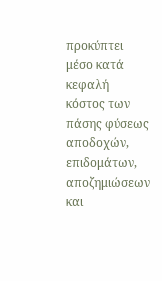προκύπτει μέσο κατά κεφαλή κόστος των πάσης φύσεως αποδοχών, επιδομάτων, αποζημιώσεων και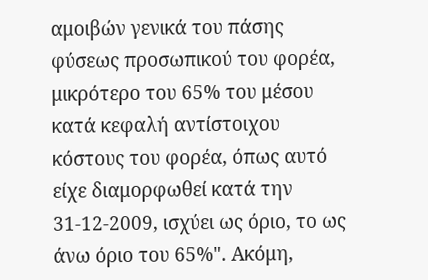αμοιβών γενικά του πάσης φύσεως προσωπικού του φορέα, μικρότερο του 65% του μέσου κατά κεφαλή αντίστοιχου κόστους του φορέα, όπως αυτό είχε διαμορφωθεί κατά την 31-12-2009, ισχύει ως όριο, το ως άνω όριο του 65%". Ακόμη,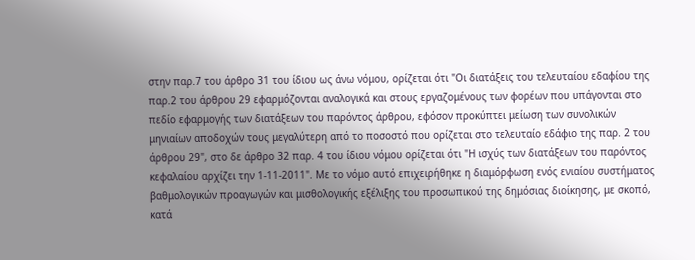στην παρ.7 του άρθρο 31 του ίδιου ως άνω νόμου, ορίζεται ότι "Οι διατάξεις του τελευταίου εδαφίου της παρ.2 του άρθρου 29 εφαρμόζονται αναλογικά και στους εργαζομένους των φορέων που υπάγονται στο πεδίο εφαρμογής των διατάξεων του παρόντος άρθρου, εφόσον προκύπτει μείωση των συνολικών μηνιαίων αποδοχών τους μεγαλύτερη από το ποσοστό που ορίζεται στο τελευταίο εδάφιο της παρ. 2 του άρθρου 29", στο δε άρθρο 32 παρ. 4 του ίδιου νόμου ορίζεται ότι "Η ισχύς των διατάξεων του παρόντος κεφαλαίου αρχίζει την 1-11-2011". Με το νόμο αυτό επιχειρήθηκε η διαμόρφωση ενός ενιαίου συστήματος βαθμολογικών προαγωγών και μισθολογικής εξέλιξης του προσωπικού της δημόσιας διοίκησης, με σκοπό, κατά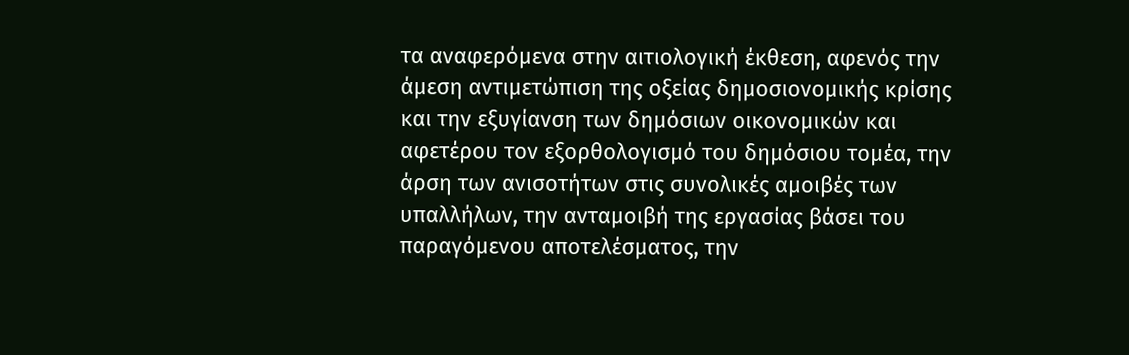τα αναφερόμενα στην αιτιολογική έκθεση, αφενός την άμεση αντιμετώπιση της οξείας δημοσιονομικής κρίσης και την εξυγίανση των δημόσιων οικονομικών και αφετέρου τον εξορθολογισμό του δημόσιου τομέα, την άρση των ανισοτήτων στις συνολικές αμοιβές των υπαλλήλων, την ανταμοιβή της εργασίας βάσει του παραγόμενου αποτελέσματος, την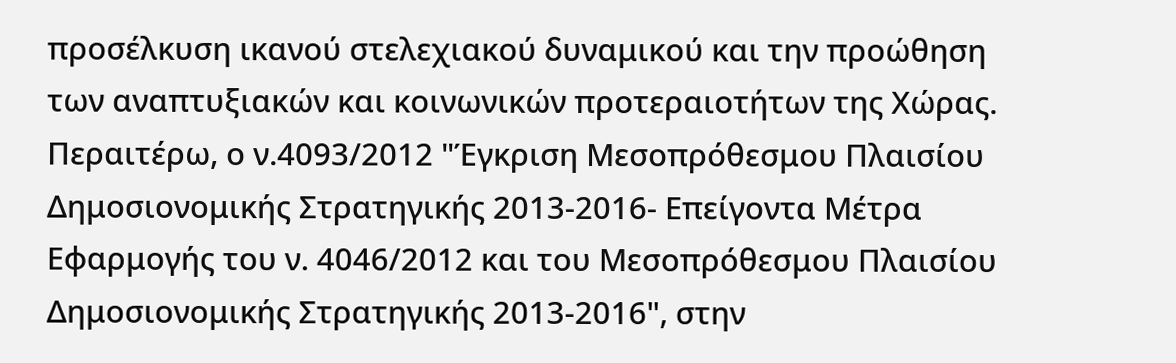προσέλκυση ικανού στελεχιακού δυναμικού και την προώθηση των αναπτυξιακών και κοινωνικών προτεραιοτήτων της Χώρας. Περαιτέρω, ο ν.4093/2012 "Έγκριση Μεσοπρόθεσμου Πλαισίου Δημοσιονομικής Στρατηγικής 2013-2016- Επείγοντα Μέτρα Εφαρμογής του ν. 4046/2012 και του Μεσοπρόθεσμου Πλαισίου Δημοσιονομικής Στρατηγικής 2013-2016", στην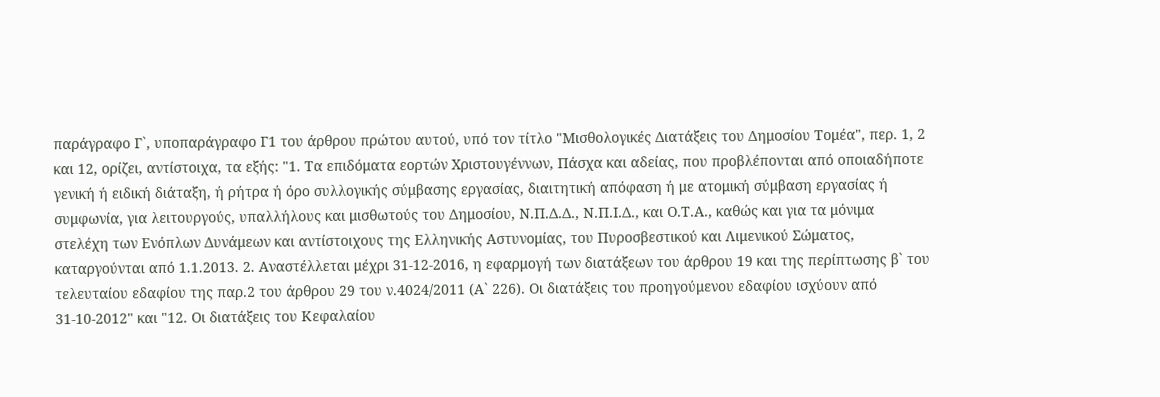παράγραφο Γ`, υποπαράγραφο Γ1 του άρθρου πρώτου αυτού, υπό τον τίτλο "Μισθολογικές Διατάξεις του Δημοσίου Τομέα", περ. 1, 2 και 12, ορίζει, αντίστοιχα, τα εξής: "1. Τα επιδόματα εορτών Χριστουγέννων, Πάσχα και αδείας, που προβλέπονται από οποιαδήποτε γενική ή ειδική διάταξη, ή ρήτρα ή όρο συλλογικής σύμβασης εργασίας, διαιτητική απόφαση ή με ατομική σύμβαση εργασίας ή συμφωνία, για λειτουργούς, υπαλλήλους και μισθωτούς του Δημοσίου, Ν.Π.Δ.Δ., Ν.Π.Ι.Δ., και Ο.Τ.Α., καθώς και για τα μόνιμα στελέχη των Ενόπλων Δυνάμεων και αντίστοιχους της Ελληνικής Αστυνομίας, του Πυροσβεστικού και Λιμενικού Σώματος, καταργούνται από 1.1.2013. 2. Αναστέλλεται μέχρι 31-12-2016, η εφαρμογή των διατάξεων του άρθρου 19 και της περίπτωσης β` του τελευταίου εδαφίου της παρ.2 του άρθρου 29 του ν.4024/2011 (Α` 226). Οι διατάξεις του προηγούμενου εδαφίου ισχύουν από 31-10-2012" και "12. Οι διατάξεις του Κεφαλαίου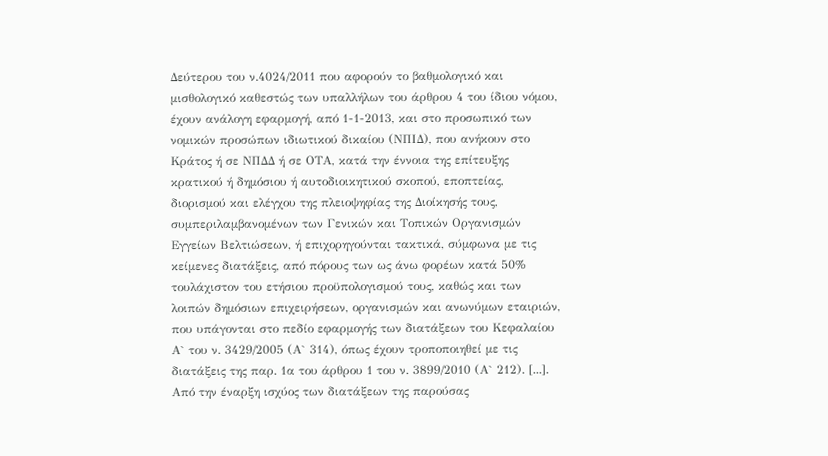Δεύτερου του ν.4024/2011 που αφορούν το βαθμολογικό και μισθολογικό καθεστώς των υπαλλήλων του άρθρου 4 του ίδιου νόμου, έχουν ανάλογη εφαρμογή, από 1-1-2013, και στο προσωπικό των νομικών προσώπων ιδιωτικού δικαίου (ΝΠΙΔ), που ανήκουν στο Κράτος ή σε ΝΠΔΔ ή σε ΟΤΑ, κατά την έννοια της επίτευξης κρατικού ή δημόσιου ή αυτοδιοικητικού σκοπού, εποπτείας, διορισμού και ελέγχου της πλειοψηφίας της Διοίκησής τους, συμπεριλαμβανομένων των Γενικών και Τοπικών Οργανισμών Εγγείων Βελτιώσεων, ή επιχορηγούνται τακτικά, σύμφωνα με τις κείμενες διατάξεις, από πόρους των ως άνω φορέων κατά 50% τουλάχιστον του ετήσιου προϋπολογισμού τους, καθώς και των λοιπών δημόσιων επιχειρήσεων, οργανισμών και ανωνύμων εταιριών, που υπάγονται στο πεδίο εφαρμογής των διατάξεων του Κεφαλαίου Α` του ν. 3429/2005 (Α` 314), όπως έχουν τροποποιηθεί με τις διατάξεις της παρ. 1α του άρθρου 1 του ν. 3899/2010 (Α` 212). [...]. Από την έναρξη ισχύος των διατάξεων της παρούσας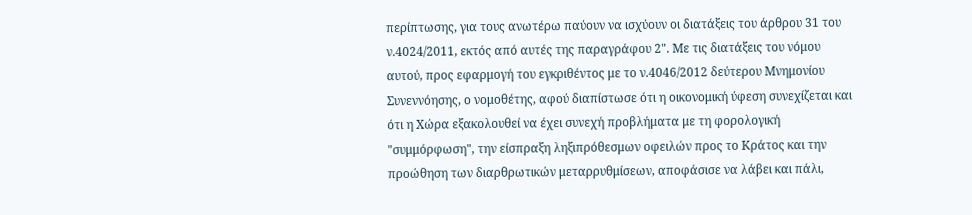περίπτωσης, για τους ανωτέρω παύουν να ισχύουν οι διατάξεις του άρθρου 31 του ν.4024/2011, εκτός από αυτές της παραγράφου 2". Με τις διατάξεις του νόμου αυτού, προς εφαρμογή του εγκριθέντος με το ν.4046/2012 δεύτερου Μνημονίου Συνεννόησης, ο νομοθέτης, αφού διαπίστωσε ότι η οικονομική ύφεση συνεχίζεται και ότι η Χώρα εξακολουθεί να έχει συνεχή προβλήματα με τη φορολογική "συμμόρφωση", την είσπραξη ληξιπρόθεσμων οφειλών προς το Κράτος και την προώθηση των διαρθρωτικών μεταρρυθμίσεων, αποφάσισε να λάβει και πάλι,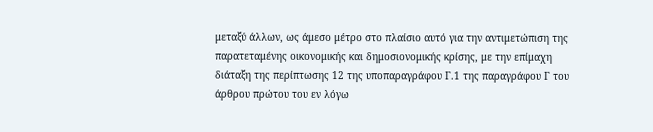μεταξύ άλλων, ως άμεσο μέτρο στο πλαίσιο αυτό για την αντιμετώπιση της παρατεταμένης οικονομικής και δημοσιονομικής κρίσης, με την επίμαχη διάταξη της περίπτωσης 12 της υποπαραγράφου Γ.1 της παραγράφου Γ του άρθρου πρώτου του εν λόγω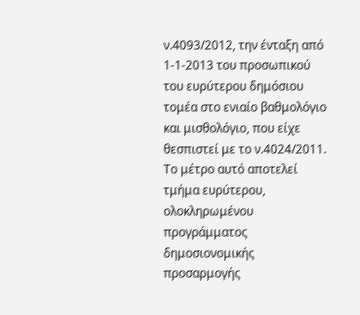ν.4093/2012, την ένταξη από 1-1-2013 του προσωπικού του ευρύτερου δημόσιου τομέα στο ενιαίο βαθμολόγιο και μισθολόγιο, που είχε θεσπιστεί με το ν.4024/2011. Το μέτρο αυτό αποτελεί τμήμα ευρύτερου, ολοκληρωμένου προγράμματος δημοσιονομικής προσαρμογής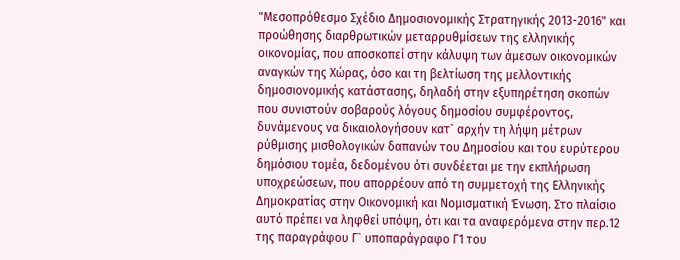"Μεσοπρόθεσμο Σχέδιο Δημοσιονομικής Στρατηγικής 2013-2016" και προώθησης διαρθρωτικών μεταρρυθμίσεων της ελληνικής οικονομίας, που αποσκοπεί στην κάλυψη των άμεσων οικονομικών αναγκών της Χώρας, όσο και τη βελτίωση της μελλοντικής δημοσιονομικής κατάστασης, δηλαδή στην εξυπηρέτηση σκοπών που συνιστούν σοβαρούς λόγους δημοσίου συμφέροντος, δυνάμενους να δικαιολογήσουν κατ` αρχήν τη λήψη μέτρων ρύθμισης μισθολογικών δαπανών του Δημοσίου και του ευρύτερου δημόσιου τομέα, δεδομένου ότι συνδέεται με την εκπλήρωση υποχρεώσεων, που απορρέουν από τη συμμετοχή της Ελληνικής Δημοκρατίας στην Οικονομική και Νομισματική Ένωση. Στο πλαίσιο αυτό πρέπει να ληφθεί υπόψη, ότι και τα αναφερόμενα στην περ.12 της παραγράφου Γ` υποπαράγραφο Γ1 του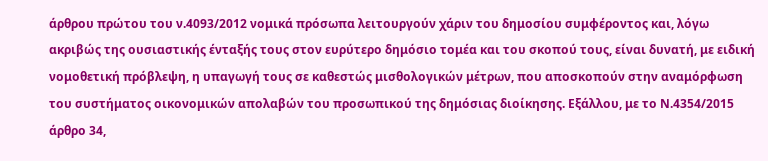άρθρου πρώτου του ν.4093/2012 νομικά πρόσωπα λειτουργούν χάριν του δημοσίου συμφέροντος και, λόγω ακριβώς της ουσιαστικής ένταξής τους στον ευρύτερο δημόσιο τομέα και του σκοπού τους, είναι δυνατή, με ειδική νομοθετική πρόβλεψη, η υπαγωγή τους σε καθεστώς μισθολογικών μέτρων, που αποσκοπούν στην αναμόρφωση του συστήματος οικονομικών απολαβών του προσωπικού της δημόσιας διοίκησης. Εξάλλου, με το Ν.4354/2015 άρθρο 34,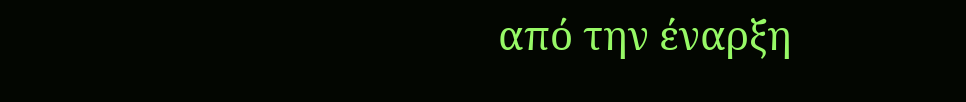από την έναρξη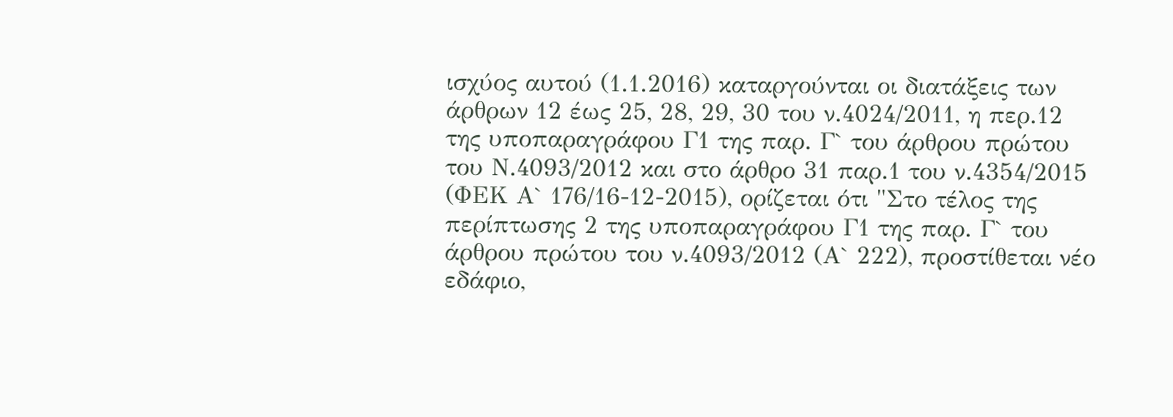ισχύος αυτού (1.1.2016) καταργούνται οι διατάξεις των άρθρων 12 έως 25, 28, 29, 30 του ν.4024/2011, η περ.12 της υποπαραγράφου Γ1 της παρ. Γ` του άρθρου πρώτου του Ν.4093/2012 και στο άρθρο 31 παρ.1 του ν.4354/2015 (ΦΕΚ Α` 176/16-12-2015), ορίζεται ότι "Στο τέλος της περίπτωσης 2 της υποπαραγράφου Γ1 της παρ. Γ` του άρθρου πρώτου του ν.4093/2012 (Α` 222), προστίθεται νέο εδάφιο,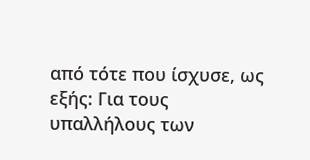από τότε που ίσχυσε, ως εξής: Για τους υπαλλήλους των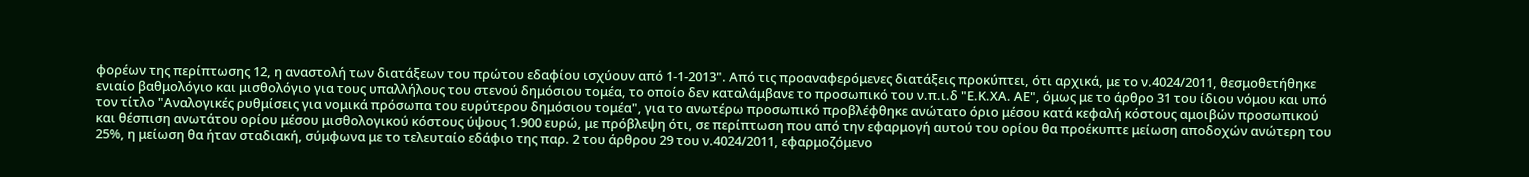φορέων της περίπτωσης 12, η αναστολή των διατάξεων του πρώτου εδαφίου ισχύουν από 1-1-2013". Από τις προαναφερόμενες διατάξεις προκύπτει, ότι αρχικά, με το ν.4024/2011, θεσμοθετήθηκε ενιαίο βαθμολόγιο και μισθολόγιο για τους υπαλλήλους του στενού δημόσιου τομέα, το οποίο δεν καταλάμβανε το προσωπικό του ν.π.ι.δ "Ε.Κ.ΧΑ. ΑΕ", όμως με το άρθρο 31 του ίδιου νόμου και υπό τον τίτλο "Αναλογικές ρυθμίσεις για νομικά πρόσωπα του ευρύτερου δημόσιου τομέα", για το ανωτέρω προσωπικό προβλέφθηκε ανώτατο όριο μέσου κατά κεφαλή κόστους αμοιβών προσωπικού και θέσπιση ανωτάτου ορίου μέσου μισθολογικού κόστους ύψους 1.900 ευρώ, με πρόβλεψη ότι, σε περίπτωση που από την εφαρμογή αυτού του ορίου θα προέκυπτε μείωση αποδοχών ανώτερη του 25%, η μείωση θα ήταν σταδιακή, σύμφωνα με το τελευταίο εδάφιο της παρ. 2 του άρθρου 29 του ν.4024/2011, εφαρμοζόμενο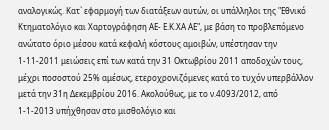αναλογικώς. Κατ` εφαρμογή των διατάξεων αυτών, οι υπάλληλοι της "Εθνικό Κτηματολόγιο και Χαρτογράφηση ΑΕ- Ε.Κ.ΧΑ ΑΕ", με βάση το προβλεπόμενο ανώτατο όριο μέσου κατά κεφαλή κόστους αμοιβών, υπέστησαν την 1-11-2011 μειώσεις επί των κατά την 31 Οκτωβρίου 2011 αποδοχών τους, μέχρι ποσοστού 25% αμέσως, ετεροχρονιζόμενες κατά το τυχόν υπερβάλλον μετά την 31η Δεκεμβρίου 2016. Ακολούθως, με το ν.4093/2012, από 1-1-2013 υπήχθησαν στο μισθολόγιο και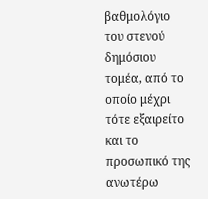βαθμολόγιο του στενού δημόσιου τομέα, από το οποίο μέχρι τότε εξαιρείτο και το προσωπικό της ανωτέρω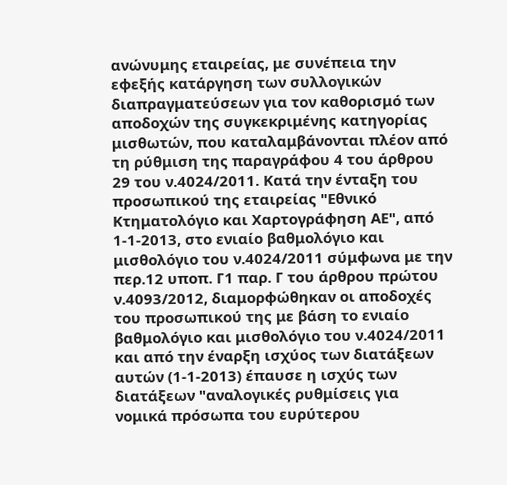ανώνυμης εταιρείας, με συνέπεια την εφεξής κατάργηση των συλλογικών διαπραγματεύσεων για τον καθορισμό των αποδοχών της συγκεκριμένης κατηγορίας μισθωτών, που καταλαμβάνονται πλέον από τη ρύθμιση της παραγράφου 4 του άρθρου 29 του ν.4024/2011. Κατά την ένταξη του προσωπικού της εταιρείας "Εθνικό Κτηματολόγιο και Χαρτογράφηση ΑΕ", από 1-1-2013, στο ενιαίο βαθμολόγιο και μισθολόγιο του ν.4024/2011 σύμφωνα με την περ.12 υποπ. Γ1 παρ. Γ του άρθρου πρώτου ν.4093/2012, διαμορφώθηκαν οι αποδοχές του προσωπικού της με βάση το ενιαίο βαθμολόγιο και μισθολόγιο του ν.4024/2011 και από την έναρξη ισχύος των διατάξεων αυτών (1-1-2013) έπαυσε η ισχύς των διατάξεων "αναλογικές ρυθμίσεις για νομικά πρόσωπα του ευρύτερου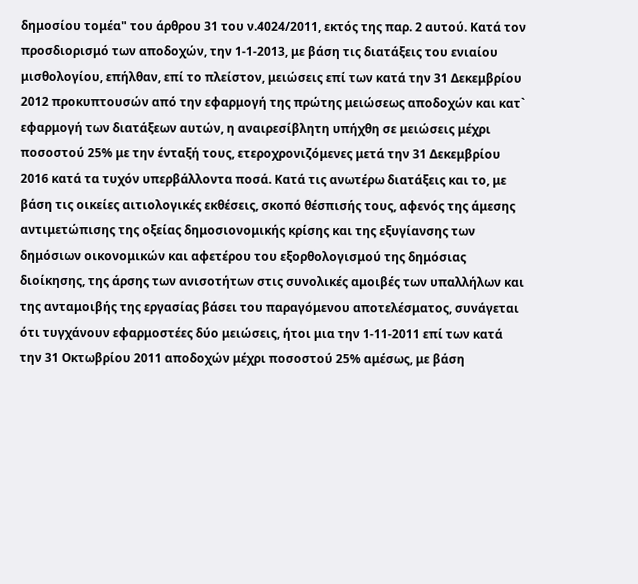δημοσίου τομέα" του άρθρου 31 του ν.4024/2011, εκτός της παρ. 2 αυτού. Κατά τον προσδιορισμό των αποδοχών, την 1-1-2013, με βάση τις διατάξεις του ενιαίου μισθολογίου, επήλθαν, επί το πλείστον, μειώσεις επί των κατά την 31 Δεκεμβρίου 2012 προκυπτουσών από την εφαρμογή της πρώτης μειώσεως αποδοχών και κατ` εφαρμογή των διατάξεων αυτών, η αναιρεσίβλητη υπήχθη σε μειώσεις μέχρι ποσοστού 25% με την ένταξή τους, ετεροχρονιζόμενες μετά την 31 Δεκεμβρίου 2016 κατά τα τυχόν υπερβάλλοντα ποσά. Κατά τις ανωτέρω διατάξεις και το, με βάση τις οικείες αιτιολογικές εκθέσεις, σκοπό θέσπισής τους, αφενός της άμεσης αντιμετώπισης της οξείας δημοσιονομικής κρίσης και της εξυγίανσης των δημόσιων οικονομικών και αφετέρου του εξορθολογισμού της δημόσιας διοίκησης, της άρσης των ανισοτήτων στις συνολικές αμοιβές των υπαλλήλων και της ανταμοιβής της εργασίας βάσει του παραγόμενου αποτελέσματος, συνάγεται ότι τυγχάνουν εφαρμοστέες δύο μειώσεις, ήτοι μια την 1-11-2011 επί των κατά την 31 Οκτωβρίου 2011 αποδοχών μέχρι ποσοστού 25% αμέσως, με βάση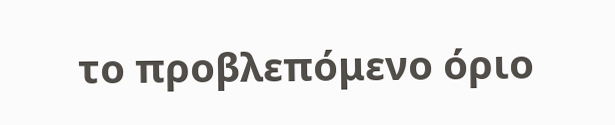το προβλεπόμενο όριο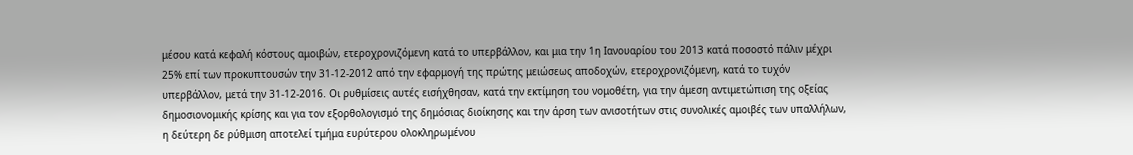μέσου κατά κεφαλή κόστους αμοιβών, ετεροχρονιζόμενη κατά το υπερβάλλον, και μια την 1η Ιανουαρίου του 2013 κατά ποσοστό πάλιν μέχρι 25% επί των προκυπτουσών την 31-12-2012 από την εφαρμογή της πρώτης μειώσεως αποδοχών, ετεροχρονιζόμενη, κατά το τυχόν υπερβάλλον, μετά την 31-12-2016. Οι ρυθμίσεις αυτές εισήχθησαν, κατά την εκτίμηση του νομοθέτη, για την άμεση αντιμετώπιση της οξείας δημοσιονομικής κρίσης και για τον εξορθολογισμό της δημόσιας διοίκησης και την άρση των ανισοτήτων στις συνολικές αμοιβές των υπαλλήλων, η δεύτερη δε ρύθμιση αποτελεί τμήμα ευρύτερου ολοκληρωμένου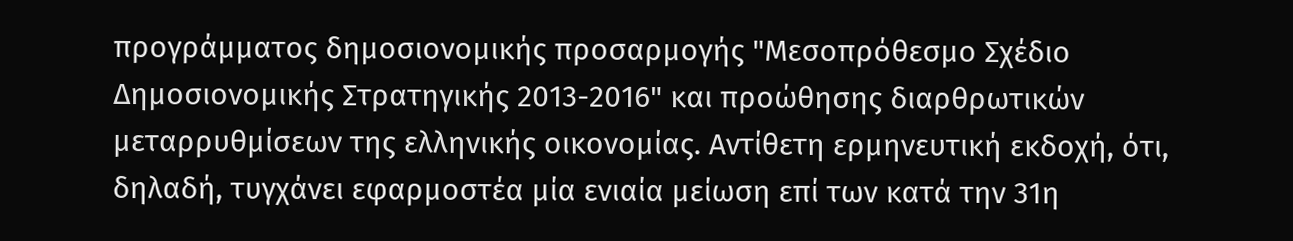προγράμματος δημοσιονομικής προσαρμογής "Μεσοπρόθεσμο Σχέδιο Δημοσιονομικής Στρατηγικής 2013-2016" και προώθησης διαρθρωτικών μεταρρυθμίσεων της ελληνικής οικονομίας. Αντίθετη ερμηνευτική εκδοχή, ότι, δηλαδή, τυγχάνει εφαρμοστέα μία ενιαία μείωση επί των κατά την 31η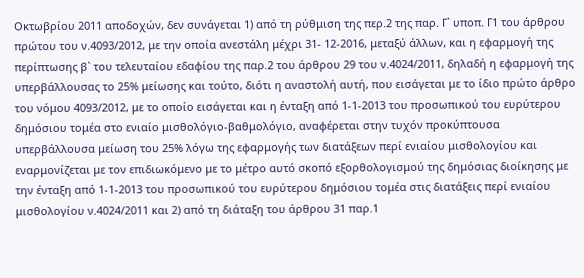Οκτωβρίου 2011 αποδοχών, δεν συνάγεται 1) από τη ρύθμιση της περ.2 της παρ. Γ` υποπ. Γ1 του άρθρου πρώτου του ν.4093/2012, με την οποία ανεστάλη μέχρι 31- 12-2016, μεταξύ άλλων, και η εφαρμογή της περίπτωσης β` του τελευταίου εδαφίου της παρ.2 του άρθρου 29 του ν.4024/2011, δηλαδή η εφαρμογή της υπερβάλλουσας το 25% μείωσης και τούτο, διότι η αναστολή αυτή, που εισάγεται με το ίδιο πρώτο άρθρο του νόμου 4093/2012, με το οποίο εισάγεται και η ένταξη από 1-1-2013 του προσωπικού του ευρύτερου δημόσιου τομέα στο ενιαίο μισθολόγιο-βαθμολόγιο, αναφέρεται στην τυχόν προκύπτουσα υπερβάλλουσα μείωση του 25% λόγω της εφαρμογής των διατάξεων περί ενιαίου μισθολογίου και εναρμονίζεται με τον επιδιωκόμενο με το μέτρο αυτό σκοπό εξορθολογισμού της δημόσιας διοίκησης με την ένταξη από 1-1-2013 του προσωπικού του ευρύτερου δημόσιου τομέα στις διατάξεις περί ενιαίου μισθολογίου ν.4024/2011 και 2) από τη διάταξη του άρθρου 31 παρ.1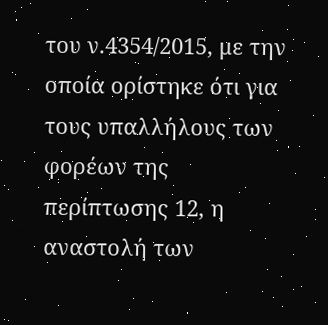του ν.4354/2015, με την οποία ορίστηκε ότι για τους υπαλλήλους των φορέων της περίπτωσης 12, η αναστολή των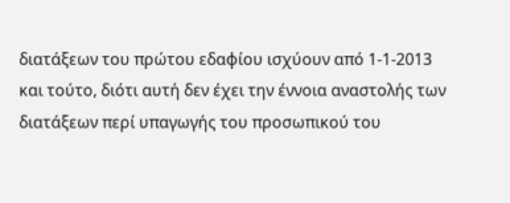διατάξεων του πρώτου εδαφίου ισχύουν από 1-1-2013 και τούτο, διότι αυτή δεν έχει την έννοια αναστολής των διατάξεων περί υπαγωγής του προσωπικού του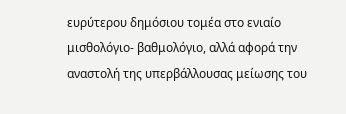ευρύτερου δημόσιου τομέα στο ενιαίο μισθολόγιο- βαθμολόγιο, αλλά αφορά την αναστολή της υπερβάλλουσας μείωσης του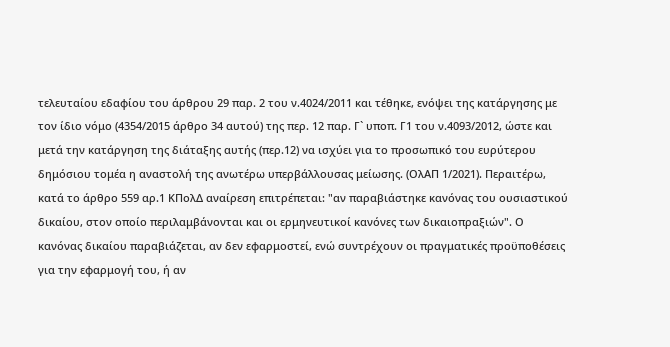τελευταίου εδαφίου του άρθρου 29 παρ. 2 του ν.4024/2011 και τέθηκε, ενόψει της κατάργησης με τον ίδιο νόμο (4354/2015 άρθρο 34 αυτού) της περ. 12 παρ. Γ` υποπ. Γ1 του ν.4093/2012, ώστε και μετά την κατάργηση της διάταξης αυτής (περ.12) να ισχύει για το προσωπικό του ευρύτερου δημόσιου τομέα η αναστολή της ανωτέρω υπερβάλλουσας μείωσης. (ΟλΑΠ 1/2021). Περαιτέρω, κατά το άρθρο 559 αρ.1 ΚΠολΔ αναίρεση επιτρέπεται: "αν παραβιάστηκε κανόνας του ουσιαστικού δικαίου, στον οποίο περιλαμβάνονται και οι ερμηνευτικοί κανόνες των δικαιοπραξιών". Ο κανόνας δικαίου παραβιάζεται, αν δεν εφαρμοστεί, ενώ συντρέχουν οι πραγματικές προϋποθέσεις για την εφαρμογή του, ή αν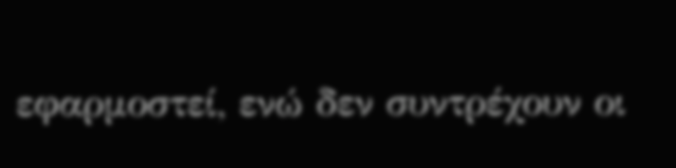εφαρμοστεί, ενώ δεν συντρέχουν οι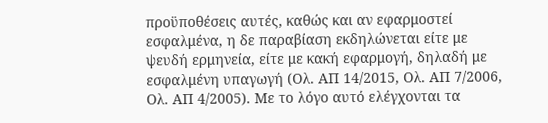προϋποθέσεις αυτές, καθώς και αν εφαρμοστεί εσφαλμένα, η δε παραβίαση εκδηλώνεται είτε με ψευδή ερμηνεία, είτε με κακή εφαρμογή, δηλαδή με εσφαλμένη υπαγωγή (Ολ. ΑΠ 14/2015, Ολ. ΑΠ 7/2006, Ολ. ΑΠ 4/2005). Με το λόγο αυτό ελέγχονται τα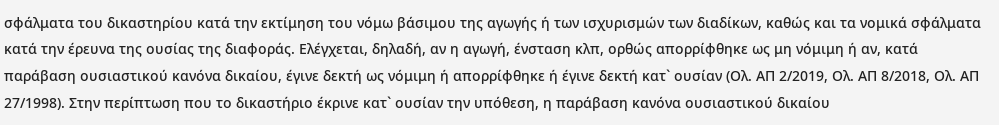σφάλματα του δικαστηρίου κατά την εκτίμηση του νόμω βάσιμου της αγωγής ή των ισχυρισμών των διαδίκων, καθώς και τα νομικά σφάλματα κατά την έρευνα της ουσίας της διαφοράς. Ελέγχεται, δηλαδή, αν η αγωγή, ένσταση κλπ, ορθώς απορρίφθηκε ως μη νόμιμη ή αν, κατά παράβαση ουσιαστικού κανόνα δικαίου, έγινε δεκτή ως νόμιμη ή απορρίφθηκε ή έγινε δεκτή κατ` ουσίαν (Ολ. ΑΠ 2/2019, Ολ. ΑΠ 8/2018, Ολ. ΑΠ 27/1998). Στην περίπτωση που το δικαστήριο έκρινε κατ` ουσίαν την υπόθεση, η παράβαση κανόνα ουσιαστικού δικαίου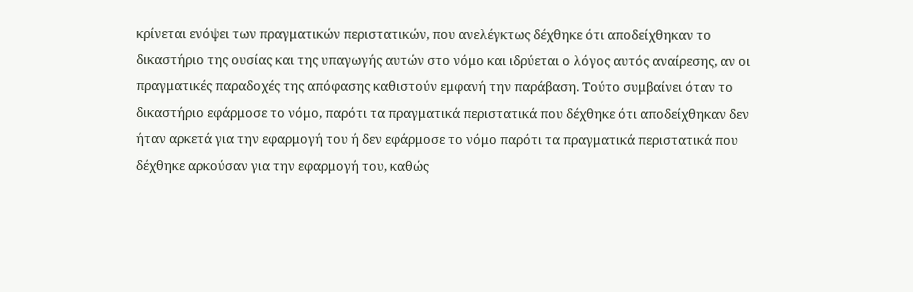κρίνεται ενόψει των πραγματικών περιστατικών, που ανελέγκτως δέχθηκε ότι αποδείχθηκαν το δικαστήριο της ουσίας και της υπαγωγής αυτών στο νόμο και ιδρύεται ο λόγος αυτός αναίρεσης, αν οι πραγματικές παραδοχές της απόφασης καθιστούν εμφανή την παράβαση. Τούτο συμβαίνει όταν το δικαστήριο εφάρμοσε το νόμο, παρότι τα πραγματικά περιστατικά που δέχθηκε ότι αποδείχθηκαν δεν ήταν αρκετά για την εφαρμογή του ή δεν εφάρμοσε το νόμο παρότι τα πραγματικά περιστατικά που δέχθηκε αρκούσαν για την εφαρμογή του, καθώς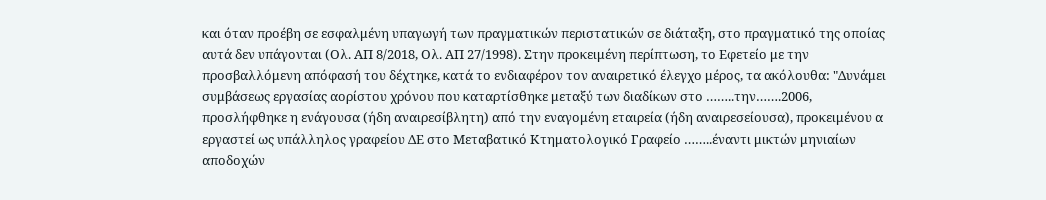και όταν προέβη σε εσφαλμένη υπαγωγή των πραγματικών περιστατικών σε διάταξη, στο πραγματικό της οποίας αυτά δεν υπάγονται (Ολ. ΑΠ 8/2018, Ολ. ΑΠ 27/1998). Στην προκειμένη περίπτωση, το Εφετείο με την προσβαλλόμενη απόφασή του δέχτηκε, κατά το ενδιαφέρον τον αναιρετικό έλεγχο μέρος, τα ακόλουθα: "Δυνάμει συμβάσεως εργασίας αορίστου χρόνου που καταρτίσθηκε μεταξύ των διαδίκων στο ……..την…….2006, προσλήφθηκε η ενάγουσα (ήδη αναιρεσίβλητη) από την εναγομένη εταιρεία (ήδη αναιρεσείουσα), προκειμένου α εργαστεί ως υπάλληλος γραφείου ΔΕ στο Μεταβατικό Κτηματολογικό Γραφείο ……..έναντι μικτών μηνιαίων αποδοχών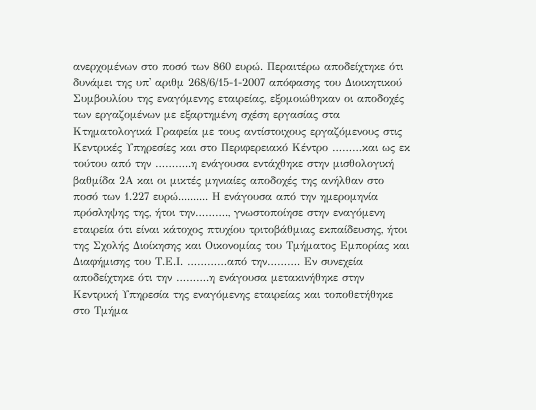ανερχομένων στο ποσό των 860 ευρώ. Περαιτέρω αποδείχτηκε ότι δυνάμει της υπ' αριθμ 268/6/15-1-2007 απόφασης του Διοικητικού Συμβουλίου της εναγόμενης εταιρείας, εξομοιώθηκαν οι αποδοχές των εργαζομένων με εξαρτημένη σχέση εργασίας στα Κτηματολογικά Γραφεία με τους αντίστοιχους εργαζόμενους στις Κεντρικές Υπηρεσίες και στο Περιφερειακό Κέντρο ………και ως εκ τούτου από την ………..η ενάγουσα εντάχθηκε στην μισθολογική βαθμίδα 2Α και οι μικτές μηνιαίες αποδοχές της ανήλθαν στο ποσό των 1.227 ευρώ.......... Η ενάγουσα από την ημερομηνία πρόσληψης της, ήτοι την………., γνωστοποίησε στην εναγόμενη εταιρεία ότι είναι κάτοχος πτυχίου τριτοβάθμιας εκπαίδευσης, ήτοι της Σχολής Διοίκησης και Οικονομίας του Τμήματος Εμπορίας και Διαφήμισης του Τ.Ε.Ι. …………από την………. Εν συνεχεία αποδείχτηκε ότι την ……….η ενάγουσα μετακινήθηκε στην Κεντρική Υπηρεσία της εναγόμενης εταιρείας και τοποθετήθηκε στο Τμήμα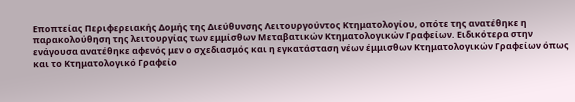Εποπτείας Περιφερειακής Δομής της Διεύθυνσης Λειτουργούντος Κτηματολογίου, οπότε της ανατέθηκε η παρακολούθηση της λειτουργίας των εμμίσθων Μεταβατικών Κτηματολογικών Γραφείων. Ειδικότερα στην ενάγουσα ανατέθηκε αφενός μεν ο σχεδιασμός και η εγκατάσταση νέων έμμισθων Κτηματολογικών Γραφείων όπως και το Κτηματολογικό Γραφείο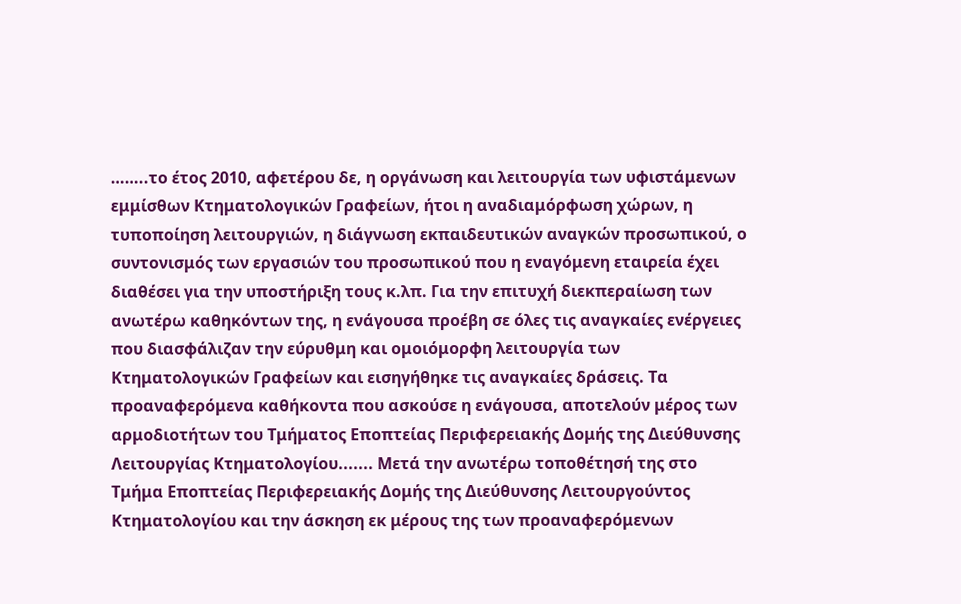……..το έτος 2010, αφετέρου δε, η οργάνωση και λειτουργία των υφιστάμενων εμμίσθων Κτηματολογικών Γραφείων, ήτοι η αναδιαμόρφωση χώρων, η τυποποίηση λειτουργιών, η διάγνωση εκπαιδευτικών αναγκών προσωπικού, ο συντονισμός των εργασιών του προσωπικού που η εναγόμενη εταιρεία έχει διαθέσει για την υποστήριξη τους κ.λπ. Για την επιτυχή διεκπεραίωση των ανωτέρω καθηκόντων της, η ενάγουσα προέβη σε όλες τις αναγκαίες ενέργειες που διασφάλιζαν την εύρυθμη και ομοιόμορφη λειτουργία των Κτηματολογικών Γραφείων και εισηγήθηκε τις αναγκαίες δράσεις. Τα προαναφερόμενα καθήκοντα που ασκούσε η ενάγουσα, αποτελούν μέρος των αρμοδιοτήτων του Τμήματος Εποπτείας Περιφερειακής Δομής της Διεύθυνσης Λειτουργίας Κτηματολογίου....... Μετά την ανωτέρω τοποθέτησή της στο Τμήμα Εποπτείας Περιφερειακής Δομής της Διεύθυνσης Λειτουργούντος Κτηματολογίου και την άσκηση εκ μέρους της των προαναφερόμενων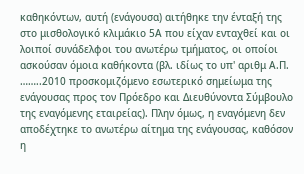καθηκόντων, αυτή (ενάγουσα) αιτήθηκε την ένταξή της στο μισθολογικό κλιμάκιο 5Α που είχαν ενταχθεί και οι λοιποί συνάδελφοι του ανωτέρω τμήματος, οι οποίοι ασκούσαν όμοια καθήκοντα (βλ. ιδίως το υπ' αριθμ Α.Π. ……..2010 προσκομιζόμενο εσωτερικό σημείωμα της ενάγουσας προς τον Πρόεδρο και Διευθύνοντα Σύμβουλο της εναγόμενης εταιρείας). Πλην όμως, η εναγόμενη δεν αποδέχτηκε το ανωτέρω αίτημα της ενάγουσας, καθόσον η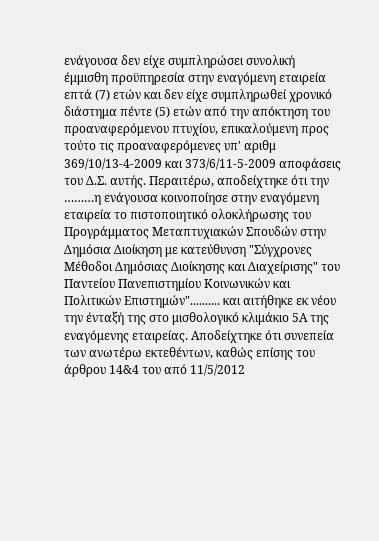ενάγουσα δεν είχε συμπληρώσει συνολική έμμισθη προϋπηρεσία στην εναγόμενη εταιρεία επτά (7) ετών και δεν είχε συμπληρωθεί χρονικό διάστημα πέντε (5) ετών από την απόκτηση του προαναφερόμενου πτυχίου, επικαλούμενη προς τούτο τις προαναφερόμενες υπ' αριθμ 369/10/13-4-2009 και 373/6/11-5-2009 αποφάσεις του Δ.Σ. αυτής. Περαιτέρω, αποδείχτηκε ότι την ………η ενάγουσα κοινοποίησε στην εναγόμενη εταιρεία το πιστοποιητικό ολοκλήρωσης του Προγράμματος Μεταπτυχιακών Σπουδών στην Δημόσια Διοίκηση με κατεύθυνση "Σύγχρονες Μέθοδοι Δημόσιας Διοίκησης και Διαχείρισης" του Παντείου Πανεπιστημίου Κοινωνικών και Πολιτικών Επιστημών".......... και αιτήθηκε εκ νέου την ένταξή της στο μισθολογικό κλιμάκιο 5Α της εναγόμενης εταιρείας. Αποδείχτηκε ότι συνεπεία των ανωτέρω εκτεθέντων, καθώς επίσης του άρθρου 14&4 του από 11/5/2012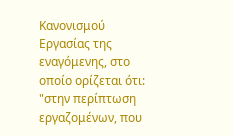Κανονισμού Εργασίας της εναγόμενης, στο οποίο ορίζεται ότι: "στην περίπτωση εργαζομένων, που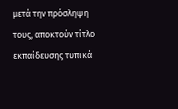μετά την πρόσληψη τους, αποκτούν τίτλο εκπαίδευσης τυπικά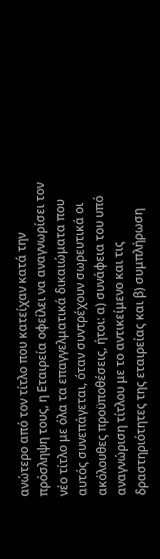ανώτερο από τον τίτλο που κατείχαν κατά την πρόσληψη τους, η Εταιρεία οφείλει να αναγνωρίσει τον νέο τίτλο με όλα τα επαγγελματικά δικαιώματα που αυτός συνεπάγεται, όταν συντρέχουν σωρευτικά οι ακόλουθες προϋποθέσεις, ήτοι: α) συνάφεια του υπό αναγνώριση τίτλου με το αντικείμενο και τις δραστηριότητες της εταιρείας και β) συμπλήρωση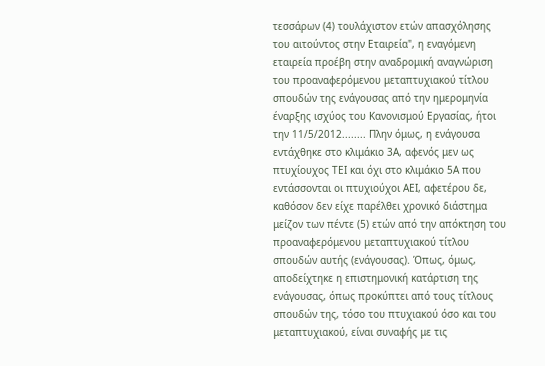τεσσάρων (4) τουλάχιστον ετών απασχόλησης του αιτούντος στην Εταιρεία", η εναγόμενη εταιρεία προέβη στην αναδρομική αναγνώριση του προαναφερόμενου μεταπτυχιακού τίτλου σπουδών της ενάγουσας από την ημερομηνία έναρξης ισχύος του Κανονισμού Εργασίας, ήτοι την 11/5/2012........ Πλην όμως, η ενάγουσα εντάχθηκε στο κλιμάκιο 3Α, αφενός μεν ως πτυχίουχος ΤΕΙ και όχι στο κλιμάκιο 5Α που εντάσσονται οι πτυχιούχοι ΑΕΙ, αφετέρου δε, καθόσον δεν είχε παρέλθει χρονικό διάστημα μείζον των πέντε (5) ετών από την απόκτηση του προαναφερόμενου μεταπτυχιακού τίτλου σπουδών αυτής (ενάγουσας). Όπως, όμως, αποδείχτηκε η επιστημονική κατάρτιση της ενάγουσας, όπως προκύπτει από τους τίτλους σπουδών της, τόσο του πτυχιακού όσο και του μεταπτυχιακού, είναι συναφής με τις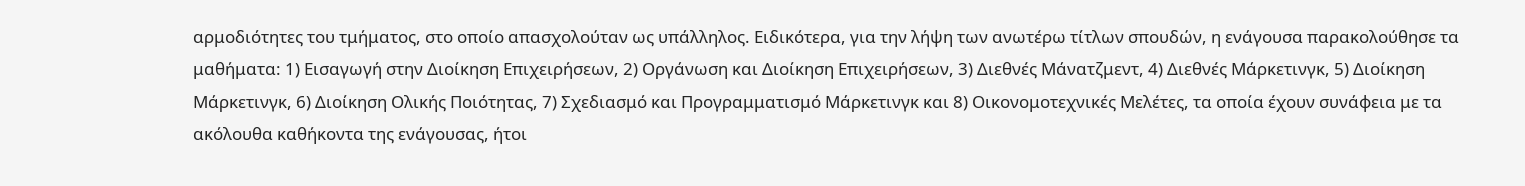αρμοδιότητες του τμήματος, στο οποίο απασχολούταν ως υπάλληλος. Ειδικότερα, για την λήψη των ανωτέρω τίτλων σπουδών, η ενάγουσα παρακολούθησε τα μαθήματα: 1) Εισαγωγή στην Διοίκηση Επιχειρήσεων, 2) Οργάνωση και Διοίκηση Επιχειρήσεων, 3) Διεθνές Μάνατζμεντ, 4) Διεθνές Μάρκετινγκ, 5) Διοίκηση Μάρκετινγκ, 6) Διοίκηση Ολικής Ποιότητας, 7) Σχεδιασμό και Προγραμματισμό Μάρκετινγκ και 8) Οικονομοτεχνικές Μελέτες, τα οποία έχουν συνάφεια με τα ακόλουθα καθήκοντα της ενάγουσας, ήτοι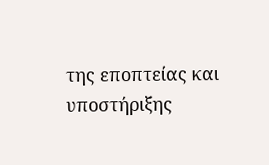της εποπτείας και υποστήριξης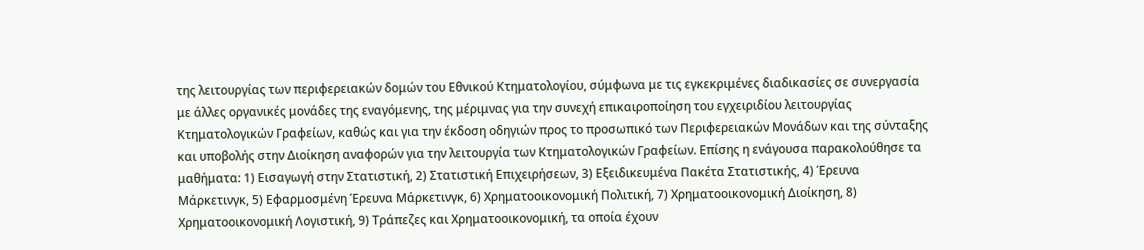της λειτουργίας των περιφερειακών δομών του Εθνικού Κτηματολογίου, σύμφωνα με τις εγκεκριμένες διαδικασίες σε συνεργασία με άλλες οργανικές μονάδες της εναγόμενης, της μέριμνας για την συνεχή επικαιροποίηση του εγχειριδίου λειτουργίας Κτηματολογικών Γραφείων, καθώς και για την έκδοση οδηγιών προς το προσωπικό των Περιφερειακών Μονάδων και της σύνταξης και υποβολής στην Διοίκηση αναφορών για την λειτουργία των Κτηματολογικών Γραφείων. Επίσης η ενάγουσα παρακολούθησε τα μαθήματα: 1) Εισαγωγή στην Στατιστική, 2) Στατιστική Επιχειρήσεων, 3) Εξειδικευμένα Πακέτα Στατιστικής, 4) Έρευνα Μάρκετινγκ, 5) Εφαρμοσμένη Έρευνα Μάρκετινγκ, 6) Χρηματοοικονομική Πολιτική, 7) Χρηματοοικονομική Διοίκηση, 8) Χρηματοοικονομική Λογιστική, 9) Τράπεζες και Χρηματοοικονομική, τα οποία έχουν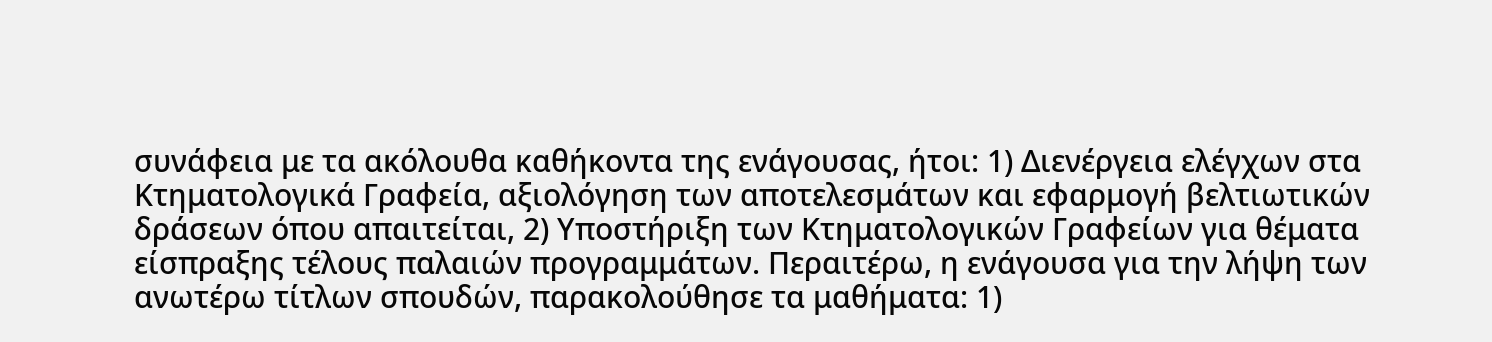συνάφεια με τα ακόλουθα καθήκοντα της ενάγουσας, ήτοι: 1) Διενέργεια ελέγχων στα Κτηματολογικά Γραφεία, αξιολόγηση των αποτελεσμάτων και εφαρμογή βελτιωτικών δράσεων όπου απαιτείται, 2) Υποστήριξη των Κτηματολογικών Γραφείων για θέματα είσπραξης τέλους παλαιών προγραμμάτων. Περαιτέρω, η ενάγουσα για την λήψη των ανωτέρω τίτλων σπουδών, παρακολούθησε τα μαθήματα: 1)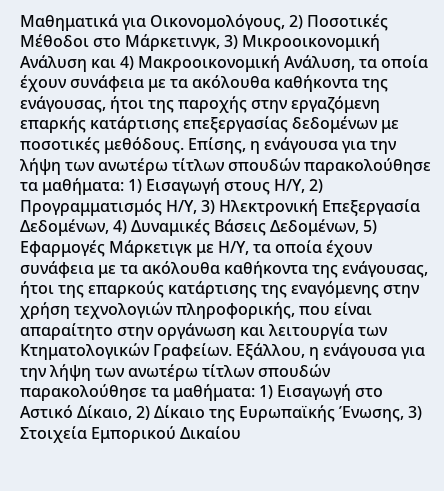Μαθηματικά για Οικονομολόγους, 2) Ποσοτικές Μέθοδοι στο Μάρκετινγκ, 3) Μικροοικονομική Ανάλυση και 4) Μακροοικονομική Ανάλυση, τα οποία έχουν συνάφεια με τα ακόλουθα καθήκοντα της ενάγουσας, ήτοι της παροχής στην εργαζόμενη επαρκής κατάρτισης επεξεργασίας δεδομένων με ποσοτικές μεθόδους. Επίσης, η ενάγουσα για την λήψη των ανωτέρω τίτλων σπουδών παρακολούθησε τα μαθήματα: 1) Εισαγωγή στους Η/Υ, 2) Προγραμματισμός Η/Υ, 3) Ηλεκτρονική Επεξεργασία Δεδομένων, 4) Δυναμικές Βάσεις Δεδομένων, 5) Εφαρμογές Μάρκετιγκ με Η/Υ, τα οποία έχουν συνάφεια με τα ακόλουθα καθήκοντα της ενάγουσας, ήτοι της επαρκούς κατάρτισης της εναγόμενης στην χρήση τεχνολογιών πληροφορικής, που είναι απαραίτητο στην οργάνωση και λειτουργία των Κτηματολογικών Γραφείων. Εξάλλου, η ενάγουσα για την λήψη των ανωτέρω τίτλων σπουδών παρακολούθησε τα μαθήματα: 1) Εισαγωγή στο Αστικό Δίκαιο, 2) Δίκαιο της Ευρωπαϊκής Ένωσης, 3) Στοιχεία Εμπορικού Δικαίου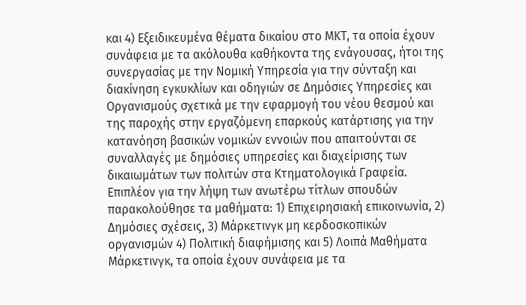και 4) Εξειδικευμένα θέματα δικαίου στο ΜΚΤ, τα οποία έχουν συνάφεια με τα ακόλουθα καθήκοντα της ενάγουσας, ήτοι της συνεργασίας με την Νομική Υπηρεσία για την σύνταξη και διακίνηση εγκυκλίων και οδηγιών σε Δημόσιες Υπηρεσίες και Οργανισμούς σχετικά με την εφαρμογή του νέου θεσμού και της παροχής στην εργαζόμενη επαρκούς κατάρτισης για την κατανόηση βασικών νομικών εννοιών που απαιτούνται σε συναλλαγές με δημόσιες υπηρεσίες και διαχείρισης των δικαιωμάτων των πολιτών στα Κτηματολογικά Γραφεία. Επιπλέον για την λήψη των ανωτέρω τίτλων σπουδών παρακολούθησε τα μαθήματα: 1) Επιχειρησιακή επικοινωνία, 2) Δημόσιες σχέσεις, 3) Μάρκετινγκ μη κερδοσκοπικών οργανισμών 4) Πολιτική διαφήμισης και 5) Λοιπά Μαθήματα Μάρκετινγκ, τα οποία έχουν συνάφεια με τα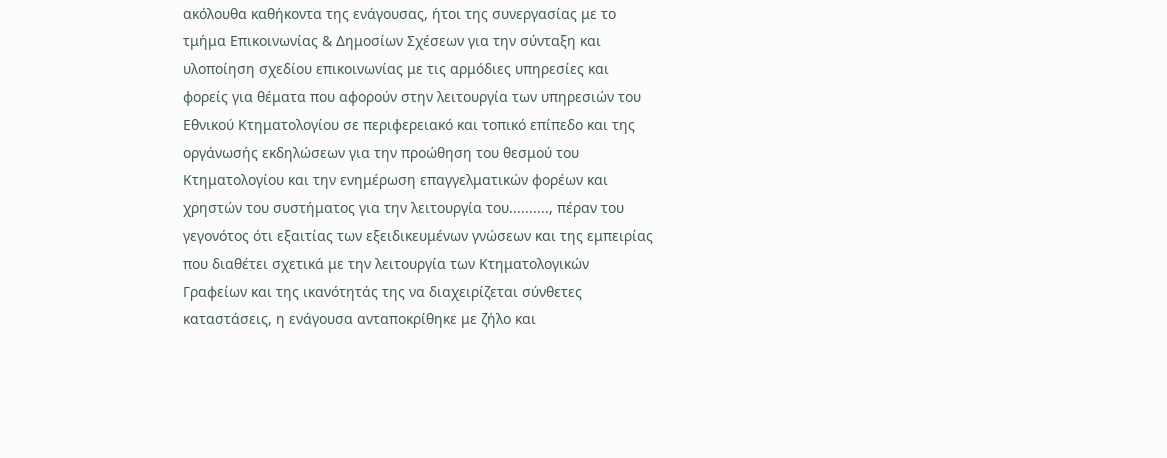ακόλουθα καθήκοντα της ενάγουσας, ήτοι της συνεργασίας με το τμήμα Επικοινωνίας & Δημοσίων Σχέσεων για την σύνταξη και υλοποίηση σχεδίου επικοινωνίας με τις αρμόδιες υπηρεσίες και φορείς για θέματα που αφορούν στην λειτουργία των υπηρεσιών του Εθνικού Κτηματολογίου σε περιφερειακό και τοπικό επίπεδο και της οργάνωσής εκδηλώσεων για την προώθηση του θεσμού του Κτηματολογίου και την ενημέρωση επαγγελματικών φορέων και χρηστών του συστήματος για την λειτουργία του.........., πέραν του γεγονότος ότι εξαιτίας των εξειδικευμένων γνώσεων και της εμπειρίας που διαθέτει σχετικά με την λειτουργία των Κτηματολογικών Γραφείων και της ικανότητάς της να διαχειρίζεται σύνθετες καταστάσεις, η ενάγουσα ανταποκρίθηκε με ζήλο και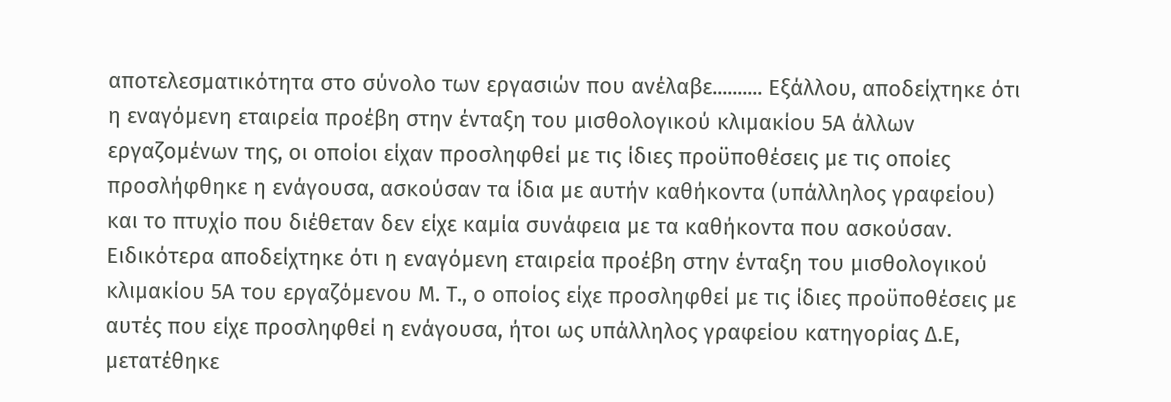αποτελεσματικότητα στο σύνολο των εργασιών που ανέλαβε.......... Εξάλλου, αποδείχτηκε ότι η εναγόμενη εταιρεία προέβη στην ένταξη του μισθολογικού κλιμακίου 5Α άλλων εργαζομένων της, οι οποίοι είχαν προσληφθεί με τις ίδιες προϋποθέσεις με τις οποίες προσλήφθηκε η ενάγουσα, ασκούσαν τα ίδια με αυτήν καθήκοντα (υπάλληλος γραφείου) και το πτυχίο που διέθεταν δεν είχε καμία συνάφεια με τα καθήκοντα που ασκούσαν. Ειδικότερα αποδείχτηκε ότι η εναγόμενη εταιρεία προέβη στην ένταξη του μισθολογικού κλιμακίου 5Α του εργαζόμενου Μ. Τ., ο οποίος είχε προσληφθεί με τις ίδιες προϋποθέσεις με αυτές που είχε προσληφθεί η ενάγουσα, ήτοι ως υπάλληλος γραφείου κατηγορίας Δ.Ε, μετατέθηκε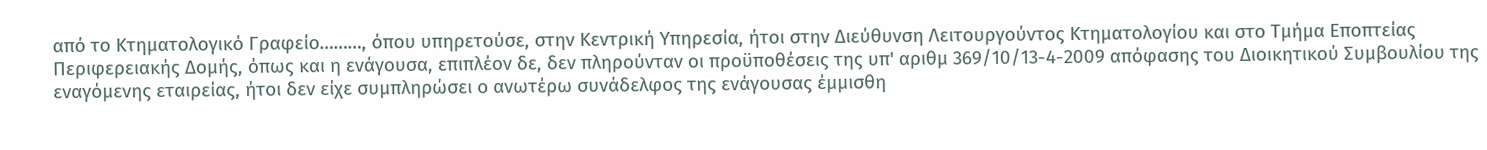από το Κτηματολογικό Γραφείο………, όπου υπηρετούσε, στην Κεντρική Υπηρεσία, ήτοι στην Διεύθυνση Λειτουργούντος Κτηματολογίου και στο Τμήμα Εποπτείας Περιφερειακής Δομής, όπως και η ενάγουσα, επιπλέον δε, δεν πληρούνταν οι προϋποθέσεις της υπ' αριθμ 369/10/13-4-2009 απόφασης του Διοικητικού Συμβουλίου της εναγόμενης εταιρείας, ήτοι δεν είχε συμπληρώσει ο ανωτέρω συνάδελφος της ενάγουσας έμμισθη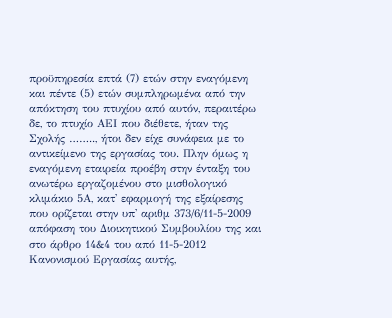προϋπηρεσία επτά (7) ετών στην εναγόμενη και πέντε (5) ετών συμπληρωμένα από την απόκτηση του πτυχίου από αυτόν, περαιτέρω δε, το πτυχίο ΑΕΙ που διέθετε, ήταν της Σχολής …….., ήτοι δεν είχε συνάφεια με το αντικείμενο της εργασίας του. Πλην όμως η εναγόμενη εταιρεία προέβη στην ένταξη του ανωτέρω εργαζομένου στο μισθολογικό κλιμάκιο 5Α, κατ' εφαρμογή της εξαίρεσης που ορίζεται στην υπ' αριθμ 373/6/11-5-2009 απόφαση του Διοικητικού Συμβουλίου της και στο άρθρο 14&4 του από 11-5-2012 Κανονισμού Εργασίας αυτής,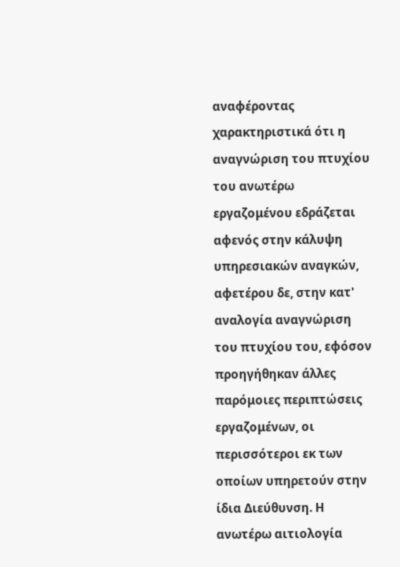αναφέροντας χαρακτηριστικά ότι η αναγνώριση του πτυχίου του ανωτέρω εργαζομένου εδράζεται αφενός στην κάλυψη υπηρεσιακών αναγκών, αφετέρου δε, στην κατ' αναλογία αναγνώριση του πτυχίου του, εφόσον προηγήθηκαν άλλες παρόμοιες περιπτώσεις εργαζομένων, οι περισσότεροι εκ των οποίων υπηρετούν στην ίδια Διεύθυνση. Η ανωτέρω αιτιολογία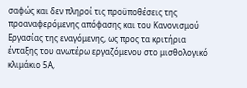σαφώς και δεν πληροί τις προϋποθέσεις της προαναφερόμενης απόφασης και του Κανονισμού Εργασίας της εναγόμενης, ως προς τα κριτήρια ένταξης του ανωτέρω εργαζόμενου στο μισθολογικό κλιμάκιο 5Α,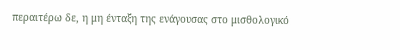περαιτέρω δε, η μη ένταξη της ενάγουσας στο μισθολογικό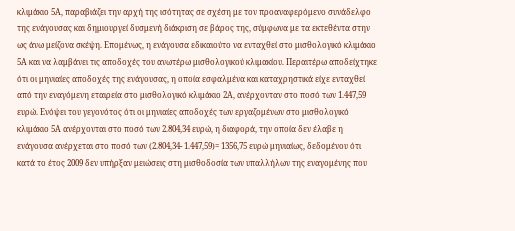κλιμάκιο 5Α, παραβιάζει την αρχή της ισότητας σε σχέση με τον προαναφερόμενο συνάδελφο της ενάγουσας και δημιουργεί δυσμενή διάκριση σε βάρος της, σύμφωνα με τα εκτεθέντα στην ως άνω μείζονα σκέψη. Επομένως, η ενάγουσα εδικαιούτο να ενταχθεί στο μισθολογικό κλιμάκιο 5Α και να λαμβάνει τις αποδοχές του ανωτέρω μισθολογικού κλιμακίου. Περαιτέρω αποδείχτηκε ότι οι μηνιαίες αποδοχές της ενάγουσας, η οποία εσφαλμένα και καταχρηστικά είχε ενταχθεί από την εναγόμενη εταιρεία στο μισθολογικό κλιμάκιο 2Α, ανέρχονταν στο ποσό των 1.447,59 ευρώ. Ενόψει του γεγονότος ότι οι μηνιαίες αποδοχές των εργαζομένων στο μισθολογικό κλιμάκιο 5Α ανέρχονται στο ποσό των 2.804,34 ευρώ, η διαφορά, την οποία δεν έλαβε η ενάγουσα ανέρχεται στο ποσό των (2.804,34- 1.447,59)= 1356,75 ευρώ μηνιαίως, δεδομένου ότι κατά το έτος 2009 δεν υπήρξαν μειώσεις στη μισθοδοσία των υπαλλήλων της εναγομένης που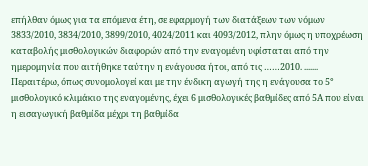επήλθαν όμως για τα επόμενα έτη, σε εφαρμογή των διατάξεων των νόμων 3833/2010, 3834/2010, 3899/2010, 4024/2011 και 4093/2012, πλην όμως η υποχρέωση καταβολής μισθολογικών διαφορών από την εναγομένη υφίσταται από την ημερομηνία που αιτήθηκε ταύτην η ενάγουσα ήτοι, από τις ……2010. ....... Περαιτέρω, όπως συνομολογεί και με την ένδικη αγωγή της η ενάγουσα το 5° μισθολογικό κλιμάκιο της εναγομένης, έχει 6 μισθολογικές βαθμίδες από 5Α που είναι η εισαγωγική βαθμίδα μέχρι τη βαθμίδα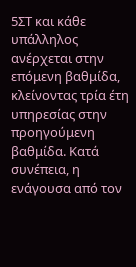5ΣΤ και κάθε υπάλληλος ανέρχεται στην επόμενη βαθμίδα, κλείνοντας τρία έτη υπηρεσίας στην προηγούμενη βαθμίδα. Κατά συνέπεια, η ενάγουσα από τον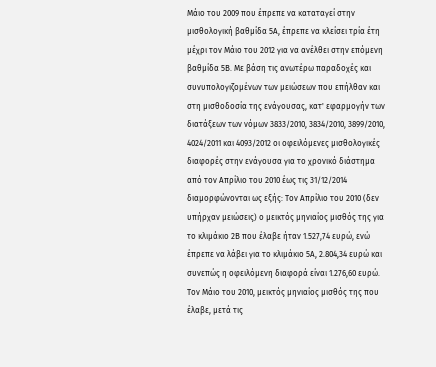Μάιο του 2009 που έπρεπε να καταταγεί στην μισθολογική βαθμίδα 5Α, έπρεπε να κλείσει τρία έτη μέχρι τον Μάιο του 2012 για να ανέλθει στην επόμενη βαθμίδα 5Β. Με βάση τις ανωτέρω παραδοχές και συνυπολογιζομένων των μειώσεων που επήλθαν και στη μισθοδοσία της ενάγουσας, κατ' εφαρμογήν των διατάξεων των νόμων 3833/2010, 3834/2010, 3899/2010, 4024/2011 και 4093/2012 οι οφειλόμενες μισθολογικές διαφορές στην ενάγουσα για το χρονικό διάστημα από τον Απρίλιο του 2010 έως τις 31/12/2014 διαμορφώνονται ως εξής: Τον Απρίλιο του 2010 (δεν υπήρχαν μειώσεις) ο μεικτός μηνιαίος μισθός της για το κλιμάκιο 2Β που έλαβε ήταν 1.527,74 ευρώ, ενώ έπρεπε να λάβει για το κλιμάκιο 5Α, 2.804,34 ευρώ και συνεπώς η οφειλόμενη διαφορά είναι 1.276,60 ευρώ. Τον Μάιο του 2010, μεικτός μηνιαίος μισθός της που έλαβε, μετά τις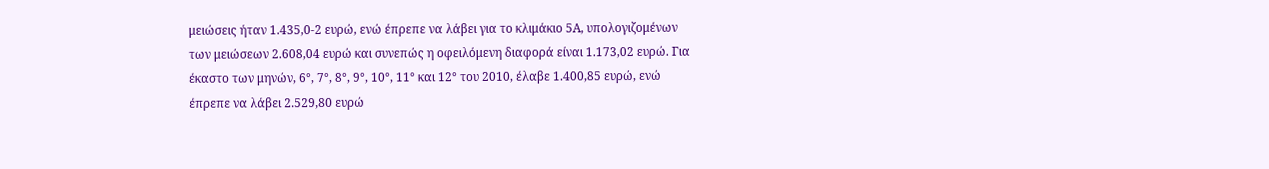μειώσεις ήταν 1.435,0-2 ευρώ, ενώ έπρεπε να λάβει για το κλιμάκιο 5Α, υπολογιζομένων των μειώσεων 2.608,04 ευρώ και συνεπώς η οφειλόμενη διαφορά είναι 1.173,02 ευρώ. Για έκαστο των μηνών, 6°, 7°, 8°, 9°, 10°, 11° και 12° του 2010, έλαβε 1.400,85 ευρώ, ενώ έπρεπε να λάβει 2.529,80 ευρώ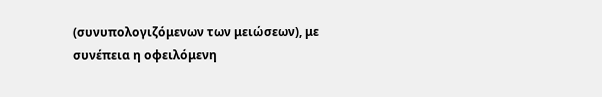(συνυπολογιζόμενων των μειώσεων), με συνέπεια η οφειλόμενη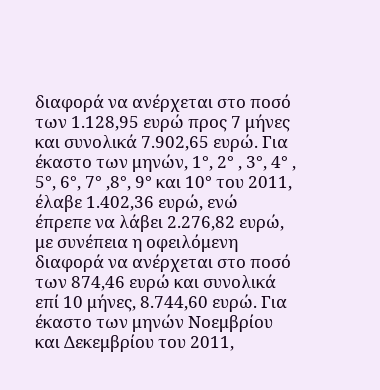διαφορά να ανέρχεται στο ποσό των 1.128,95 ευρώ προς 7 μήνες και συνολικά 7.902,65 ευρώ. Για έκαστο των μηνών, 1°, 2° , 3°, 4° , 5°, 6°, 7° ,8°, 9° και 10° του 2011, έλαβε 1.402,36 ευρώ, ενώ έπρεπε να λάβει 2.276,82 ευρώ, με συνέπεια η οφειλόμενη διαφορά να ανέρχεται στο ποσό των 874,46 ευρώ και συνολικά επί 10 μήνες, 8.744,60 ευρώ. Για έκαστο των μηνών Νοεμβρίου και Δεκεμβρίου του 2011,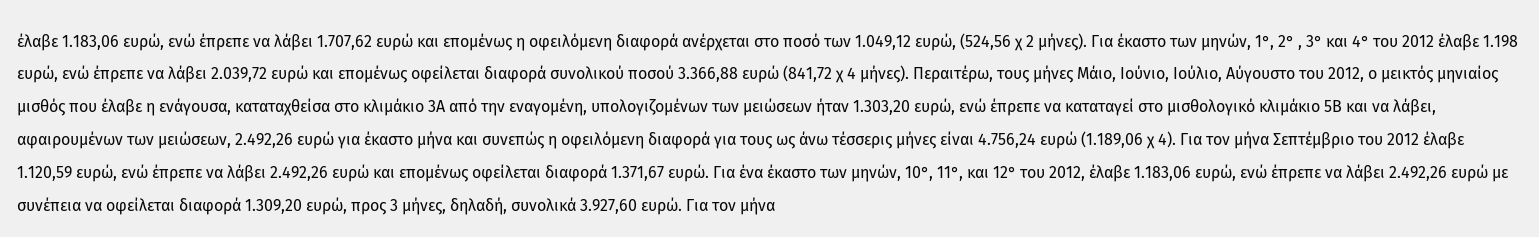έλαβε 1.183,06 ευρώ, ενώ έπρεπε να λάβει 1.707,62 ευρώ και επομένως η οφειλόμενη διαφορά ανέρχεται στο ποσό των 1.049,12 ευρώ, (524,56 χ 2 μήνες). Για έκαστο των μηνών, 1°, 2° , 3° και 4° του 2012 έλαβε 1.198 ευρώ, ενώ έπρεπε να λάβει 2.039,72 ευρώ και επομένως οφείλεται διαφορά συνολικού ποσού 3.366,88 ευρώ (841,72 χ 4 μήνες). Περαιτέρω, τους μήνες Μάιο, Ιούνιο, Ιούλιο, Αύγουστο του 2012, ο μεικτός μηνιαίος μισθός που έλαβε η ενάγουσα, καταταχθείσα στο κλιμάκιο 3Α από την εναγομένη, υπολογιζομένων των μειώσεων ήταν 1.303,20 ευρώ, ενώ έπρεπε να καταταγεί στο μισθολογικό κλιμάκιο 5Β και να λάβει, αφαιρουμένων των μειώσεων, 2.492,26 ευρώ για έκαστο μήνα και συνεπώς η οφειλόμενη διαφορά για τους ως άνω τέσσερις μήνες είναι 4.756,24 ευρώ (1.189,06 χ 4). Για τον μήνα Σεπτέμβριο του 2012 έλαβε 1.120,59 ευρώ, ενώ έπρεπε να λάβει 2.492,26 ευρώ και επομένως οφείλεται διαφορά 1.371,67 ευρώ. Για ένα έκαστο των μηνών, 10°, 11°, και 12° του 2012, έλαβε 1.183,06 ευρώ, ενώ έπρεπε να λάβει 2.492,26 ευρώ με συνέπεια να οφείλεται διαφορά 1.309,20 ευρώ, προς 3 μήνες, δηλαδή, συνολικά 3.927,60 ευρώ. Για τον μήνα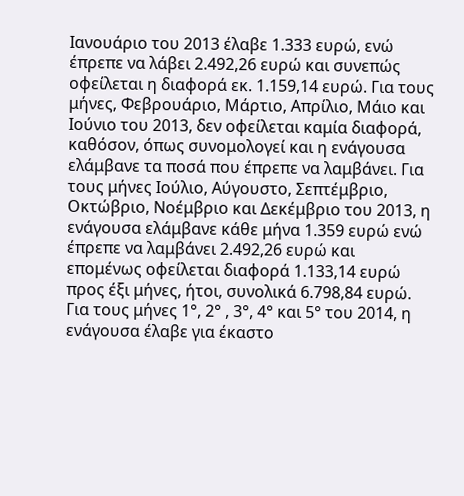Ιανουάριο του 2013 έλαβε 1.333 ευρώ, ενώ έπρεπε να λάβει 2.492,26 ευρώ και συνεπώς οφείλεται η διαφορά εκ. 1.159,14 ευρώ. Για τους μήνες, Φεβρουάριο, Μάρτιο, Απρίλιο, Μάιο και Ιούνιο του 2013, δεν οφείλεται καμία διαφορά, καθόσον, όπως συνομολογεί και η ενάγουσα ελάμβανε τα ποσά που έπρεπε να λαμβάνει. Για τους μήνες Ιούλιο, Αύγουστο, Σεπτέμβριο, Οκτώβριο, Νοέμβριο και Δεκέμβριο του 2013, η ενάγουσα ελάμβανε κάθε μήνα 1.359 ευρώ ενώ έπρεπε να λαμβάνει 2.492,26 ευρώ και επομένως οφείλεται διαφορά 1.133,14 ευρώ προς έξι μήνες, ήτοι, συνολικά 6.798,84 ευρώ. Για τους μήνες 1°, 2° , 3°, 4° και 5° του 2014, η ενάγουσα έλαβε για έκαστο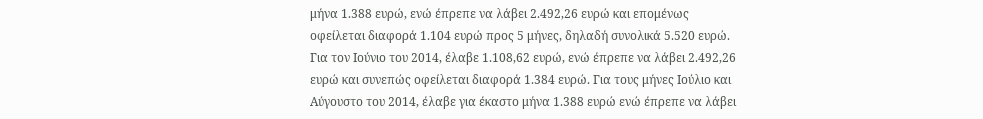μήνα 1.388 ευρώ, ενώ έπρεπε να λάβει 2.492,26 ευρώ και επομένως οφείλεται διαφορά 1.104 ευρώ προς 5 μήνες, δηλαδή συνολικά 5.520 ευρώ. Για τον Ιούνιο του 2014, έλαβε 1.108,62 ευρώ, ενώ έπρεπε να λάβει 2.492,26 ευρώ και συνεπώς οφείλεται διαφορά 1.384 ευρώ. Για τους μήνες Ιούλιο και Αύγουστο του 2014, έλαβε για έκαστο μήνα 1.388 ευρώ ενώ έπρεπε να λάβει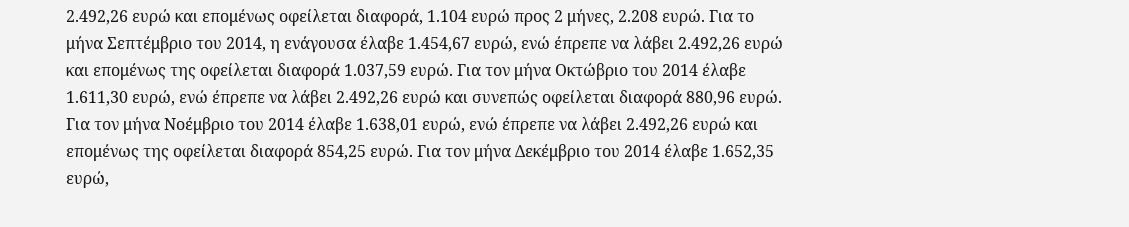2.492,26 ευρώ και επομένως οφείλεται διαφορά, 1.104 ευρώ προς 2 μήνες, 2.208 ευρώ. Για το μήνα Σεπτέμβριο του 2014, η ενάγουσα έλαβε 1.454,67 ευρώ, ενώ έπρεπε να λάβει 2.492,26 ευρώ και επομένως της οφείλεται διαφορά 1.037,59 ευρώ. Για τον μήνα Οκτώβριο του 2014 έλαβε 1.611,30 ευρώ, ενώ έπρεπε να λάβει 2.492,26 ευρώ και συνεπώς οφείλεται διαφορά 880,96 ευρώ. Για τον μήνα Νοέμβριο του 2014 έλαβε 1.638,01 ευρώ, ενώ έπρεπε να λάβει 2.492,26 ευρώ και επομένως της οφείλεται διαφορά 854,25 ευρώ. Για τον μήνα Δεκέμβριο του 2014 έλαβε 1.652,35 ευρώ,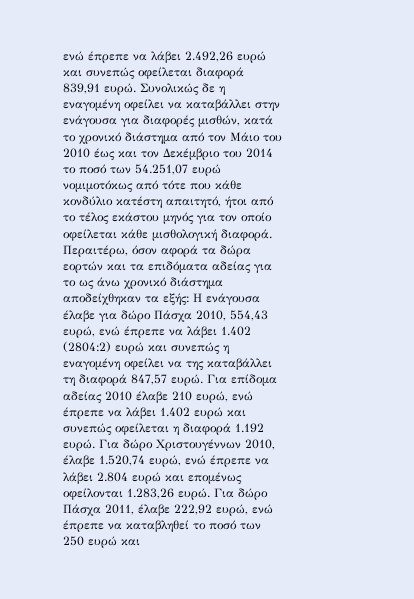ενώ έπρεπε να λάβει 2.492,26 ευρώ και συνεπώς οφείλεται διαφορά 839,91 ευρώ. Συνολικώς δε η εναγομένη οφείλει να καταβάλλει στην ενάγουσα για διαφορές μισθών, κατά το χρονικό διάστημα από τον Μάιο του 2010 έως και τον Δεκέμβριο του 2014 το ποσό των 54.251,07 ευρώ νομιμοτόκως από τότε που κάθε κονδύλιο κατέστη απαιτητό, ήτοι από το τέλος εκάστου μηνός για τον οποίο οφείλεται κάθε μισθολογική διαφορά. Περαιτέρω, όσον αφορά τα δώρα εορτών και τα επιδόματα αδείας για το ως άνω χρονικό διάστημα αποδείχθηκαν τα εξής: Η ενάγουσα έλαβε για δώρο Πάσχα 2010, 554,43 ευρώ, ενώ έπρεπε να λάβει 1.402 (2804:2) ευρώ και συνεπώς η εναγομένη οφείλει να της καταβάλλει τη διαφορά 847,57 ευρώ. Για επίδομα αδείας 2010 έλαβε 210 ευρώ, ενώ έπρεπε να λάβει 1.402 ευρώ και συνεπώς οφείλεται η διαφορά 1.192 ευρώ. Για δώρο Χριστουγέννων 2010, έλαβε 1.520,74 ευρώ, ενώ έπρεπε να λάβει 2.804 ευρώ και επομένως οφείλονται 1.283,26 ευρώ. Για δώρο Πάσχα 2011, έλαβε 222,92 ευρώ, ενώ έπρεπε να καταβληθεί το ποσό των 250 ευρώ και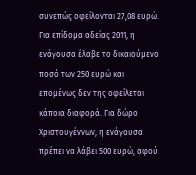συνεπώς οφείλονται 27,08 ευρώ. Για επίδομα αδείας 2011, η ενάγουσα έλαβε το δικαιούμενο ποσό των 250 ευρώ και επομένως δεν της οφείλεται κάποια διαφορά. Για δώρο Χριστουγέννων, η ενάγουσα πρέπει να λάβει 500 ευρώ, αφού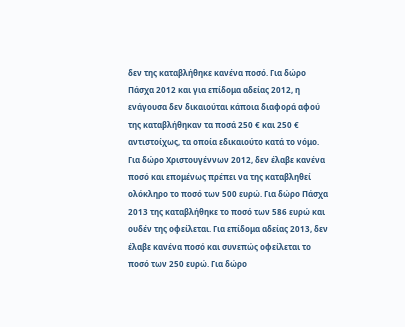δεν της καταβλήθηκε κανένα ποσό. Για δώρο Πάσχα 2012 και για επίδομα αδείας 2012, η ενάγουσα δεν δικαιούται κάποια διαφορά αφού της καταβλήθηκαν τα ποσά 250 € και 250 € αντιστοίχως, τα οποία εδικαιούτο κατά το νόμο. Για δώρο Χριστουγέννων 2012, δεν έλαβε κανένα ποσό και επομένως πρέπει να της καταβληθεί ολόκληρο το ποσό των 500 ευρώ. Για δώρο Πάσχα 2013 της καταβλήθηκε το ποσό των 586 ευρώ και ουδέν της οφείλεται. Για επίδομα αδείας 2013, δεν έλαβε κανένα ποσό και συνεπώς οφείλεται το ποσό των 250 ευρώ. Για δώρο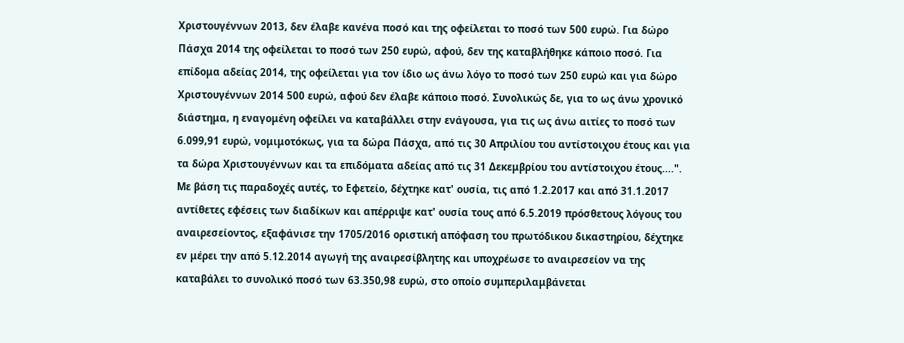Χριστουγέννων 2013, δεν έλαβε κανένα ποσό και της οφείλεται το ποσό των 500 ευρώ. Για δώρο Πάσχα 2014 της οφείλεται το ποσό των 250 ευρώ, αφού, δεν της καταβλήθηκε κάποιο ποσό. Για επίδομα αδείας 2014, της οφείλεται για τον ίδιο ως άνω λόγο το ποσό των 250 ευρώ και για δώρο Χριστουγέννων 2014 500 ευρώ, αφού δεν έλαβε κάποιο ποσό. Συνολικώς δε, για το ως άνω χρονικό διάστημα, η εναγομένη οφείλει να καταβάλλει στην ενάγουσα, για τις ως άνω αιτίες το ποσό των 6.099,91 ευρώ, νομιμοτόκως, για τα δώρα Πάσχα, από τις 30 Απριλίου του αντίστοιχου έτους και για τα δώρα Χριστουγέννων και τα επιδόματα αδείας από τις 31 Δεκεμβρίου του αντίστοιχου έτους....". Με βάση τις παραδοχές αυτές, το Εφετείο, δέχτηκε κατ' ουσία, τις από 1.2.2017 και από 31.1.2017 αντίθετες εφέσεις των διαδίκων και απέρριψε κατ' ουσία τους από 6.5.2019 πρόσθετους λόγους του αναιρεσείοντος, εξαφάνισε την 1705/2016 οριστική απόφαση του πρωτόδικου δικαστηρίου, δέχτηκε εν μέρει την από 5.12.2014 αγωγή της αναιρεσίβλητης και υποχρέωσε το αναιρεσείον να της καταβάλει το συνολικό ποσό των 63.350,98 ευρώ, στο οποίο συμπεριλαμβάνεται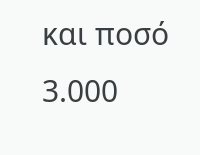και ποσό 3.000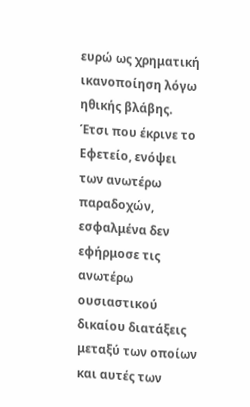ευρώ ως χρηματική ικανοποίηση λόγω ηθικής βλάβης. Έτσι που έκρινε το Εφετείο, ενόψει των ανωτέρω παραδοχών, εσφαλμένα δεν εφήρμοσε τις ανωτέρω ουσιαστικού δικαίου διατάξεις μεταξύ των οποίων και αυτές των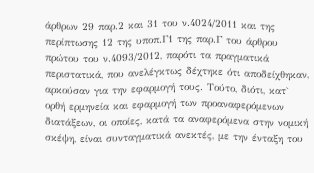άρθρων 29 παρ.2 και 31 του ν.4024/2011 και της περίπτωσης 12 της υποπ.Γ1 της παρ.Γ του άρθρου πρώτου του ν.4093/2012, παρότι τα πραγματικά περιστατικά, που ανελέγκτως δέχτηκε ότι αποδείχθηκαν, αρκούσαν για την εφαρμογή τους. Τούτο, διότι, κατ` ορθή ερμηνεία και εφαρμογή των προαναφερόμενων διατάξεων, οι οποίες, κατά τα αναφερόμενα στην νομική σκέψη, είναι συνταγματικά ανεκτές, με την ένταξη του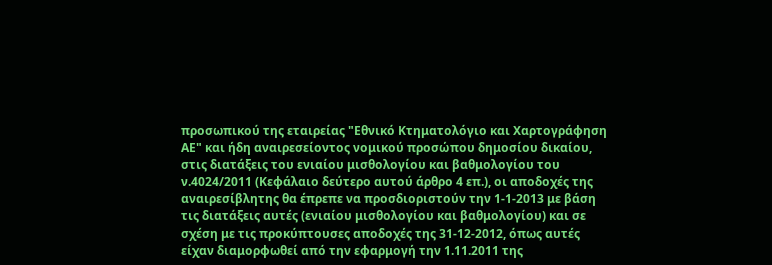προσωπικού της εταιρείας "Εθνικό Κτηματολόγιο και Χαρτογράφηση ΑΕ" και ήδη αναιρεσείοντος νομικού προσώπου δημοσίου δικαίου, στις διατάξεις του ενιαίου μισθολογίου και βαθμολογίου του ν.4024/2011 (Κεφάλαιο δεύτερο αυτού άρθρο 4 επ.), οι αποδοχές της αναιρεσίβλητης θα έπρεπε να προσδιοριστούν την 1-1-2013 με βάση τις διατάξεις αυτές (ενιαίου μισθολογίου και βαθμολογίου) και σε σχέση με τις προκύπτουσες αποδοχές της 31-12-2012, όπως αυτές είχαν διαμορφωθεί από την εφαρμογή την 1.11.2011 της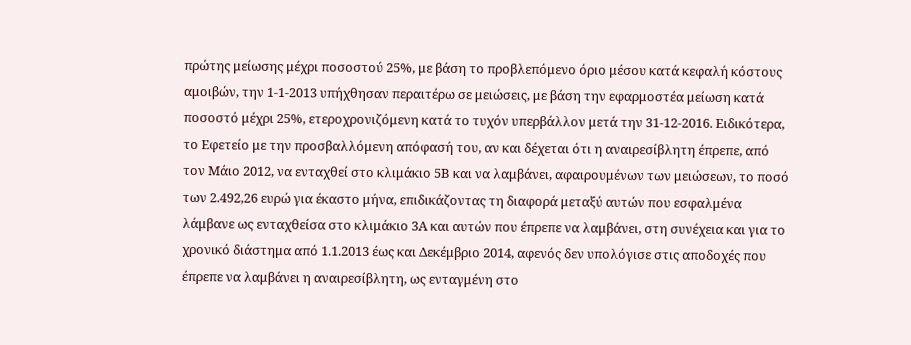πρώτης μείωσης μέχρι ποσοστού 25%, με βάση το προβλεπόμενο όριο μέσου κατά κεφαλή κόστους αμοιβών, την 1-1-2013 υπήχθησαν περαιτέρω σε μειώσεις, με βάση την εφαρμοστέα μείωση κατά ποσοστό μέχρι 25%, ετεροχρονιζόμενη κατά το τυχόν υπερβάλλον μετά την 31-12-2016. Ειδικότερα, το Εφετείο με την προσβαλλόμενη απόφασή του, αν και δέχεται ότι η αναιρεσίβλητη έπρεπε, από τον Μάιο 2012, να ενταχθεί στο κλιμάκιο 5Β και να λαμβάνει, αφαιρουμένων των μειώσεων, το ποσό των 2.492,26 ευρώ για έκαστο μήνα, επιδικάζοντας τη διαφορά μεταξύ αυτών που εσφαλμένα λάμβανε ως ενταχθείσα στο κλιμάκιο 3Α και αυτών που έπρεπε να λαμβάνει, στη συνέχεια και για το χρονικό διάστημα από 1.1.2013 έως και Δεκέμβριο 2014, αφενός δεν υπολόγισε στις αποδοχές που έπρεπε να λαμβάνει η αναιρεσίβλητη, ως ενταγμένη στο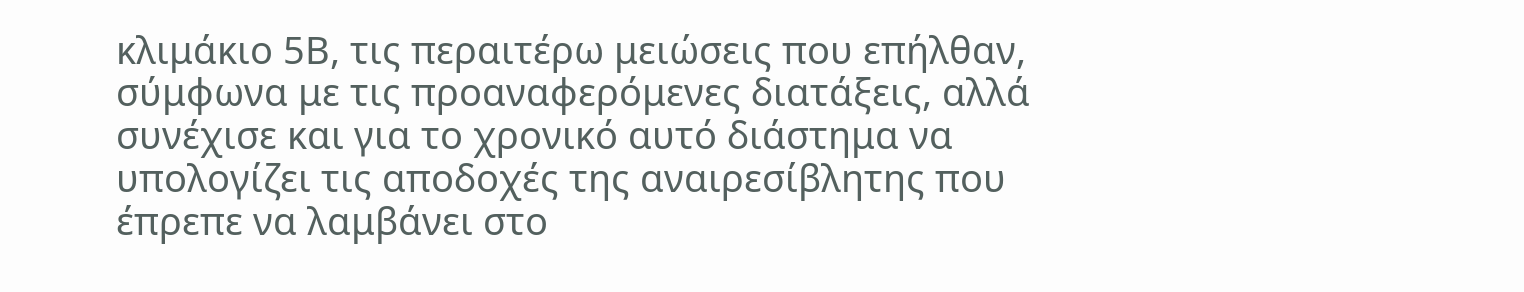κλιμάκιο 5Β, τις περαιτέρω μειώσεις που επήλθαν, σύμφωνα με τις προαναφερόμενες διατάξεις, αλλά συνέχισε και για το χρονικό αυτό διάστημα να υπολογίζει τις αποδοχές της αναιρεσίβλητης που έπρεπε να λαμβάνει στο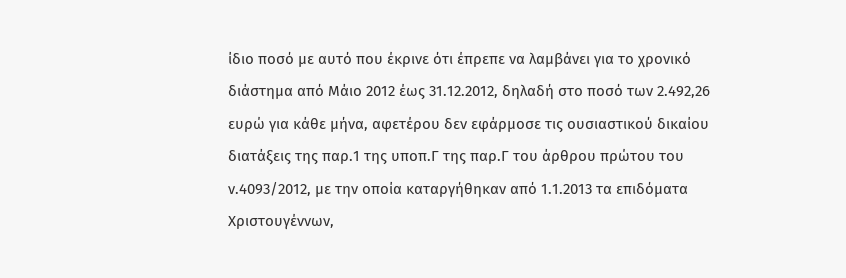ίδιο ποσό με αυτό που έκρινε ότι έπρεπε να λαμβάνει για το χρονικό διάστημα από Μάιο 2012 έως 31.12.2012, δηλαδή στο ποσό των 2.492,26 ευρώ για κάθε μήνα, αφετέρου δεν εφάρμοσε τις ουσιαστικού δικαίου διατάξεις της παρ.1 της υποπ.Γ της παρ.Γ του άρθρου πρώτου του ν.4093/2012, με την οποία καταργήθηκαν από 1.1.2013 τα επιδόματα Χριστουγέννων,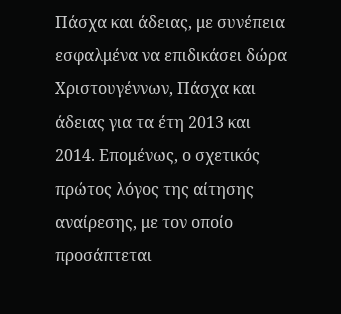Πάσχα και άδειας, με συνέπεια εσφαλμένα να επιδικάσει δώρα Χριστουγέννων, Πάσχα και άδειας για τα έτη 2013 και 2014. Επομένως, ο σχετικός πρώτος λόγος της αίτησης αναίρεσης, με τον οποίο προσάπτεται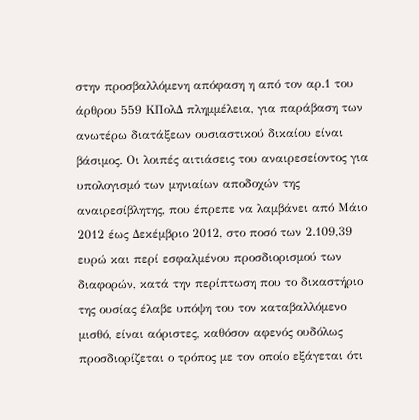στην προσβαλλόμενη απόφαση η από τον αρ.1 του άρθρου 559 ΚΠολΔ πλημμέλεια, για παράβαση των ανωτέρω διατάξεων ουσιαστικού δικαίου είναι βάσιμος. Οι λοιπές αιτιάσεις του αναιρεσείοντος για υπολογισμό των μηνιαίων αποδοχών της αναιρεσίβλητης, που έπρεπε να λαμβάνει από Μάιο 2012 έως Δεκέμβριο 2012, στο ποσό των 2.109,39 ευρώ και περί εσφαλμένου προσδιορισμού των διαφορών, κατά την περίπτωση που το δικαστήριο της ουσίας έλαβε υπόψη του τον καταβαλλόμενο μισθό, είναι αόριστες, καθόσον αφενός ουδόλως προσδιορίζεται ο τρόπος με τον οποίο εξάγεται ότι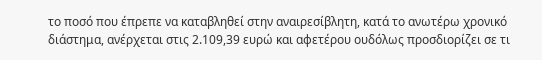το ποσό που έπρεπε να καταβληθεί στην αναιρεσίβλητη, κατά το ανωτέρω χρονικό διάστημα, ανέρχεται στις 2.109,39 ευρώ και αφετέρου ουδόλως προσδιορίζει σε τι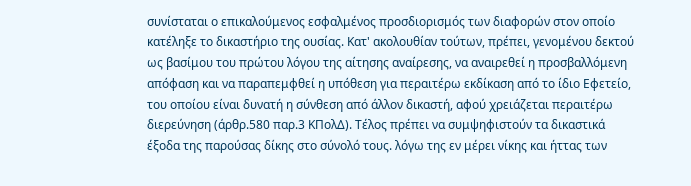συνίσταται ο επικαλούμενος εσφαλμένος προσδιορισμός των διαφορών στον οποίο κατέληξε το δικαστήριο της ουσίας. Κατ' ακολουθίαν τούτων, πρέπει, γενομένου δεκτού ως βασίμου του πρώτου λόγου της αίτησης αναίρεσης, να αναιρεθεί η προσβαλλόμενη απόφαση και να παραπεμφθεί η υπόθεση για περαιτέρω εκδίκαση από το ίδιο Εφετείο, του οποίου είναι δυνατή η σύνθεση από άλλον δικαστή, αφού χρειάζεται περαιτέρω διερεύνηση (άρθρ.580 παρ.3 ΚΠολΔ). Τέλος πρέπει να συμψηφιστούν τα δικαστικά έξοδα της παρούσας δίκης στο σύνολό τους. λόγω της εν μέρει νίκης και ήττας των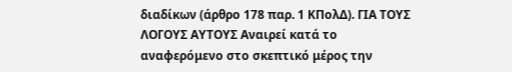διαδίκων (άρθρο 178 παρ. 1 ΚΠολΔ). ΓΙΑ ΤΟΥΣ ΛΟΓΟΥΣ ΑΥΤΟΥΣ Αναιρεί κατά το αναφερόμενο στο σκεπτικό μέρος την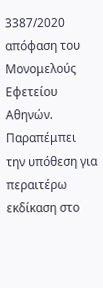3387/2020 απόφαση του Μονομελούς Εφετείου Αθηνών. Παραπέμπει την υπόθεση για περαιτέρω εκδίκαση στο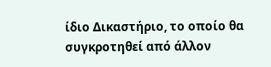ίδιο Δικαστήριο, το οποίο θα συγκροτηθεί από άλλον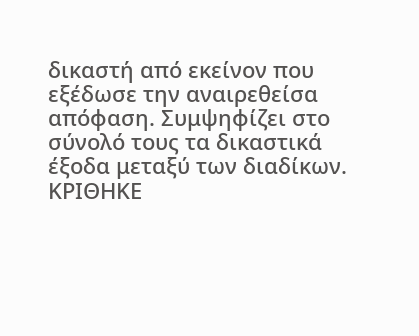δικαστή από εκείνον που εξέδωσε την αναιρεθείσα απόφαση. Συμψηφίζει στο σύνολό τους τα δικαστικά έξοδα μεταξύ των διαδίκων. ΚΡΙΘΗΚΕ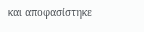και αποφασίστηκε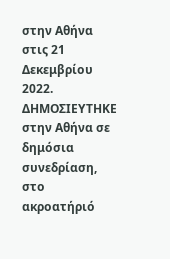στην Αθήνα στις 21 Δεκεμβρίου 2022. ΔΗΜΟΣΙΕΥΤΗΚΕ στην Αθήνα σε δημόσια συνεδρίαση, στο ακροατήριό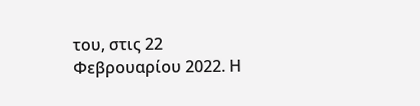του, στις 22 Φεβρουαρίου 2022. Η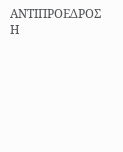ΑΝΤΙΠΡΟΕΔΡΟΣ Η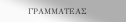ΓΡΑΜΜΑΤΕΑΣ